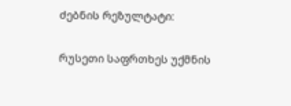ძებნის რეზულტატი:

რუსეთი საფრთხეს უქმნის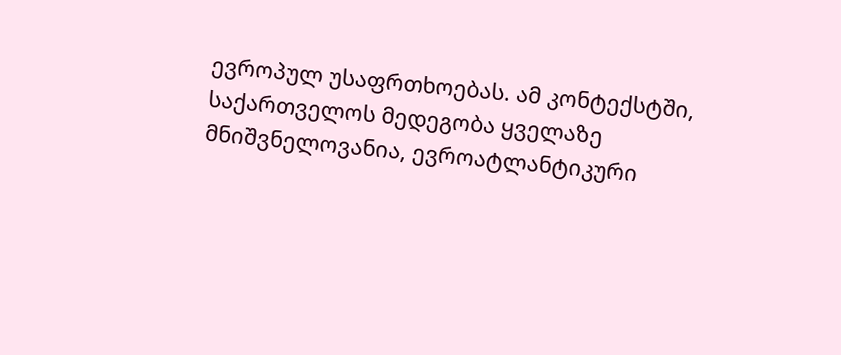ევროპულ უსაფრთხოებას. ამ კონტექსტში, საქართველოს მედეგობა ყველაზე მნიშვნელოვანია, ევროატლანტიკური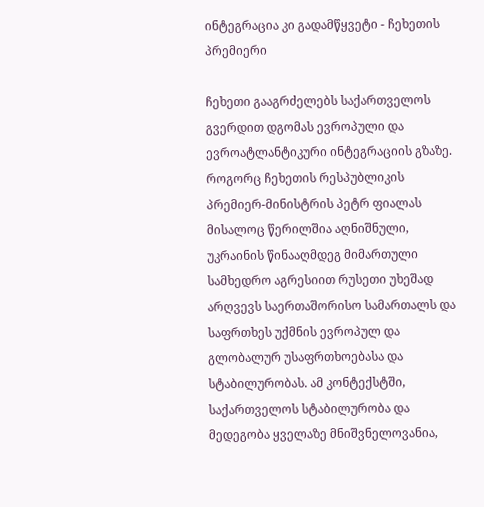ინტეგრაცია კი გადამწყვეტი - ჩეხეთის პრემიერი

ჩეხეთი გააგრძელებს საქართველოს გვერდით დგომას ევროპული და ევროატლანტიკური ინტეგრაციის გზაზე. როგორც ჩეხეთის რესპუბლიკის პრემიერ-მინისტრის პეტრ ფიალას მისალოც წერილშია აღნიშნული, უკრაინის წინააღმდეგ მიმართული სამხედრო აგრესიით რუსეთი უხეშად არღვევს საერთაშორისო სამართალს და საფრთხეს უქმნის ევროპულ და გლობალურ უსაფრთხოებასა და სტაბილურობას. ამ კონტექსტში, საქართველოს სტაბილურობა და მედეგობა ყველაზე მნიშვნელოვანია,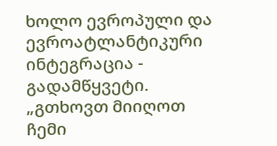ხოლო ევროპული და ევროატლანტიკური ინტეგრაცია - გადამწყვეტი. „გთხოვთ მიიღოთ ჩემი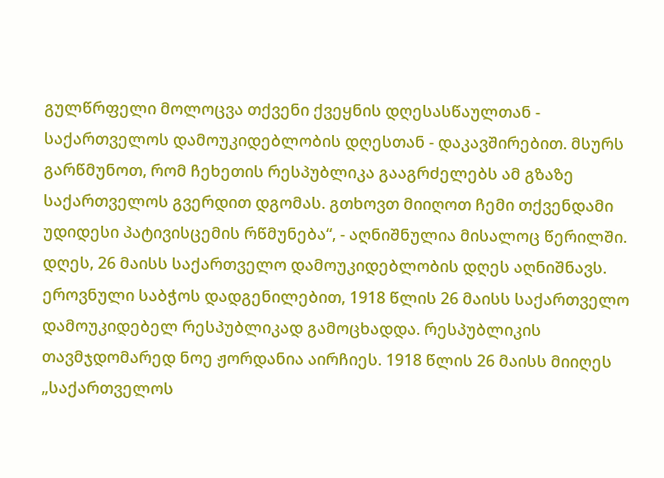გულწრფელი მოლოცვა თქვენი ქვეყნის დღესასწაულთან - საქართველოს დამოუკიდებლობის დღესთან - დაკავშირებით. მსურს გარწმუნოთ, რომ ჩეხეთის რესპუბლიკა გააგრძელებს ამ გზაზე საქართველოს გვერდით დგომას. გთხოვთ მიიღოთ ჩემი თქვენდამი უდიდესი პატივისცემის რწმუნება“, - აღნიშნულია მისალოც წერილში. დღეს, 26 მაისს საქართველო დამოუკიდებლობის დღეს აღნიშნავს. ეროვნული საბჭოს დადგენილებით, 1918 წლის 26 მაისს საქართველო დამოუკიდებელ რესპუბლიკად გამოცხადდა. რესპუბლიკის თავმჯდომარედ ნოე ჟორდანია აირჩიეს. 1918 წლის 26 მაისს მიიღეს „საქართველოს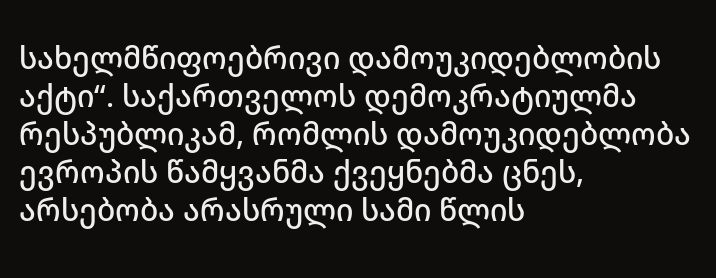სახელმწიფოებრივი დამოუკიდებლობის აქტი“. საქართველოს დემოკრატიულმა რესპუბლიკამ, რომლის დამოუკიდებლობა ევროპის წამყვანმა ქვეყნებმა ცნეს, არსებობა არასრული სამი წლის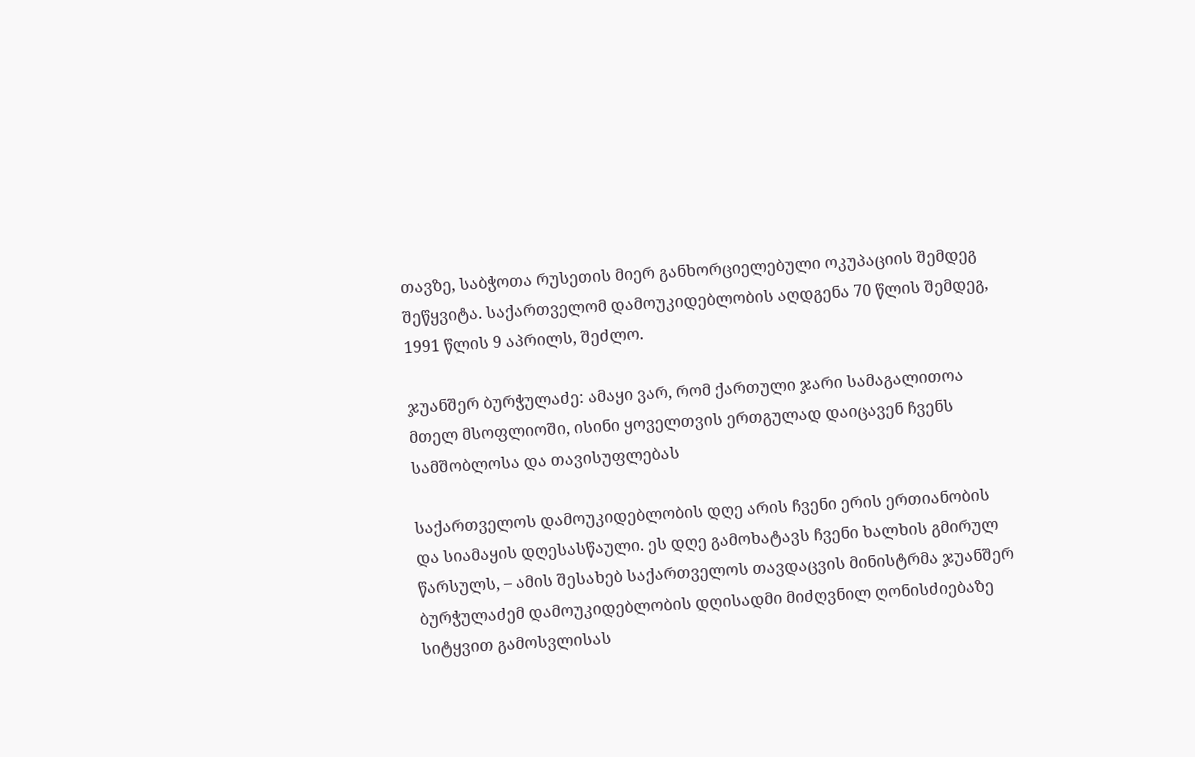თავზე, საბჭოთა რუსეთის მიერ განხორციელებული ოკუპაციის შემდეგ შეწყვიტა. საქართველომ დამოუკიდებლობის აღდგენა 70 წლის შემდეგ, 1991 წლის 9 აპრილს, შეძლო.

ჯუანშერ ბურჭულაძე: ამაყი ვარ, რომ ქართული ჯარი სამაგალითოა მთელ მსოფლიოში, ისინი ყოველთვის ერთგულად დაიცავენ ჩვენს სამშობლოსა და თავისუფლებას

საქართველოს დამოუკიდებლობის დღე არის ჩვენი ერის ერთიანობის და სიამაყის დღესასწაული. ეს დღე გამოხატავს ჩვენი ხალხის გმირულ წარსულს, – ამის შესახებ საქართველოს თავდაცვის მინისტრმა ჯუანშერ ბურჭულაძემ დამოუკიდებლობის დღისადმი მიძღვნილ ღონისძიებაზე სიტყვით გამოსვლისას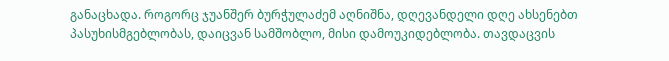განაცხადა. როგორც ჯუანშერ ბურჭულაძემ აღნიშნა, დღევანდელი დღე ახსენებთ პასუხისმგებლობას, დაიცვან სამშობლო, მისი დამოუკიდებლობა. თავდაცვის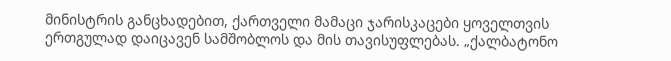მინისტრის განცხადებით, ქართველი მამაცი ჯარისკაცები ყოველთვის ერთგულად დაიცავენ სამშობლოს და მის თავისუფლებას. „ქალბატონო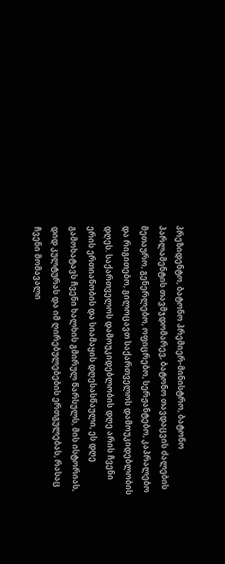პრეზიდენტო, ბატონო პრემიერ-მინისტრო, ბატონო პარლამენტის თავმჯდომარევ, ბატონო თავდაცვის ძალების მეთაურო, გენერლებო, ოფიცრებო, სერჟანტებო, კაპრალებო და რიგითებო, გილოცავთ საქართველოს დამოუკიდებლობის დღეს. საქართველოს დამოუკიდებლობის დღე არის ჩვენი ერის ერთიანობის და სიამაყის დღესასწაული, ეს დღე გამოხატავს ჩვენი ხალხის გმირულ წარსულს, მის ისტორიას, დიდ კულტურას და იმ ღირებულებების ერთგულებას, რასაც ჩვენი მომავალი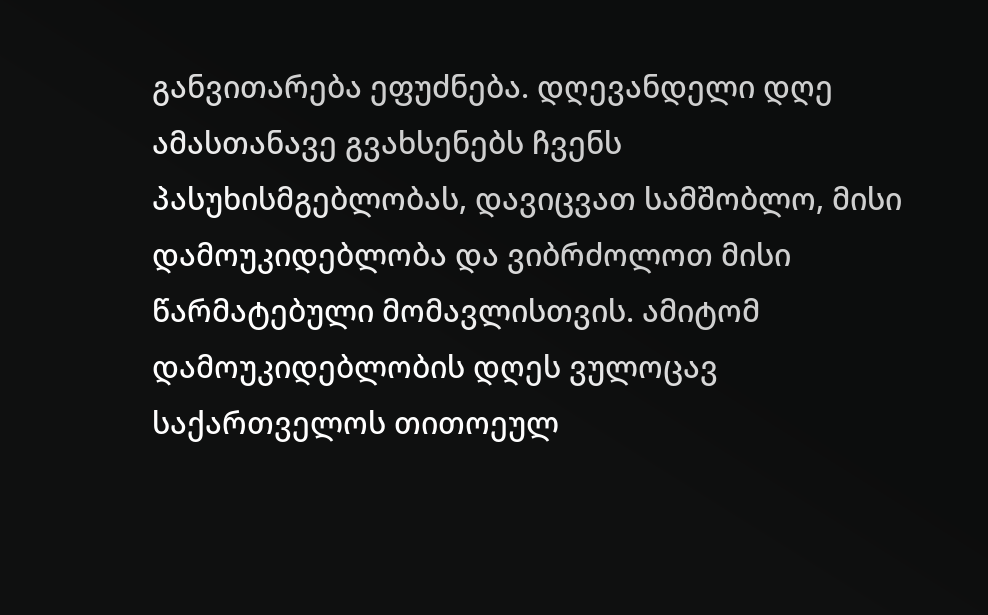განვითარება ეფუძნება. დღევანდელი დღე ამასთანავე გვახსენებს ჩვენს პასუხისმგებლობას, დავიცვათ სამშობლო, მისი დამოუკიდებლობა და ვიბრძოლოთ მისი წარმატებული მომავლისთვის. ამიტომ დამოუკიდებლობის დღეს ვულოცავ საქართველოს თითოეულ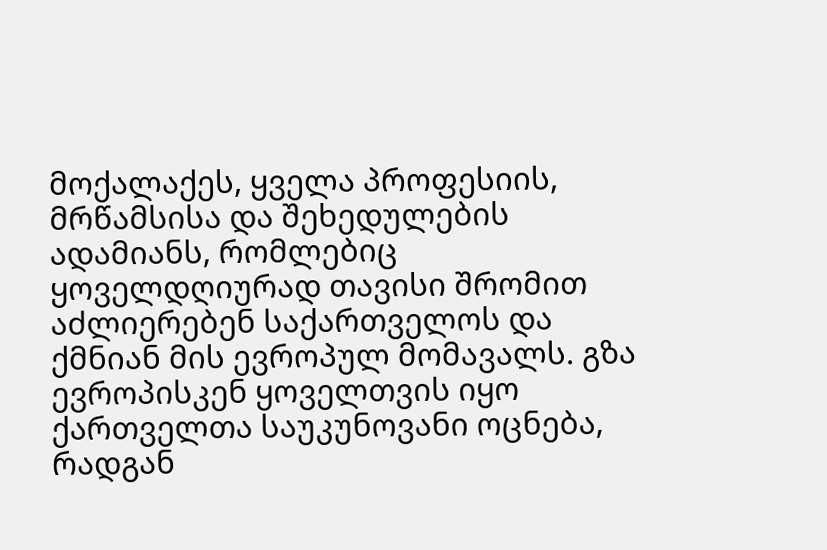მოქალაქეს, ყველა პროფესიის, მრწამსისა და შეხედულების ადამიანს, რომლებიც ყოველდღიურად თავისი შრომით აძლიერებენ საქართველოს და ქმნიან მის ევროპულ მომავალს. გზა ევროპისკენ ყოველთვის იყო ქართველთა საუკუნოვანი ოცნება, რადგან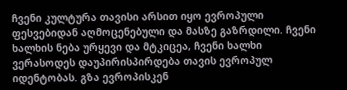ჩვენი კულტურა თავისი არსით იყო ევროპული ფესვებიდან აღმოცენებული და მასზე გაზრდილი. ჩვენი ხალხის ნება ურყევი და მტკიცეა, ჩვენი ხალხი ვერასოდეს დაუპირისპირდება თავის ევროპულ იდენტობას. გზა ევროპისკენ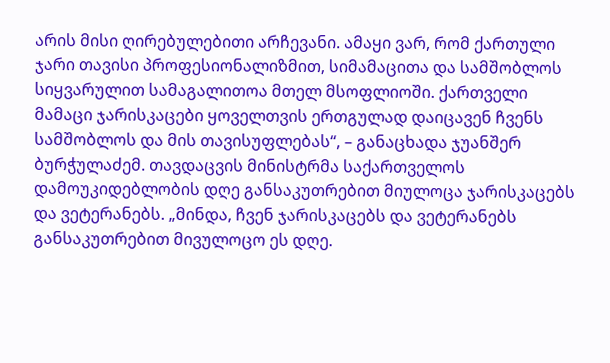არის მისი ღირებულებითი არჩევანი. ამაყი ვარ, რომ ქართული ჯარი თავისი პროფესიონალიზმით, სიმამაცითა და სამშობლოს სიყვარულით სამაგალითოა მთელ მსოფლიოში. ქართველი მამაცი ჯარისკაცები ყოველთვის ერთგულად დაიცავენ ჩვენს სამშობლოს და მის თავისუფლებას“, – განაცხადა ჯუანშერ ბურჭულაძემ. თავდაცვის მინისტრმა საქართველოს დამოუკიდებლობის დღე განსაკუთრებით მიულოცა ჯარისკაცებს და ვეტერანებს. „მინდა, ჩვენ ჯარისკაცებს და ვეტერანებს განსაკუთრებით მივულოცო ეს დღე.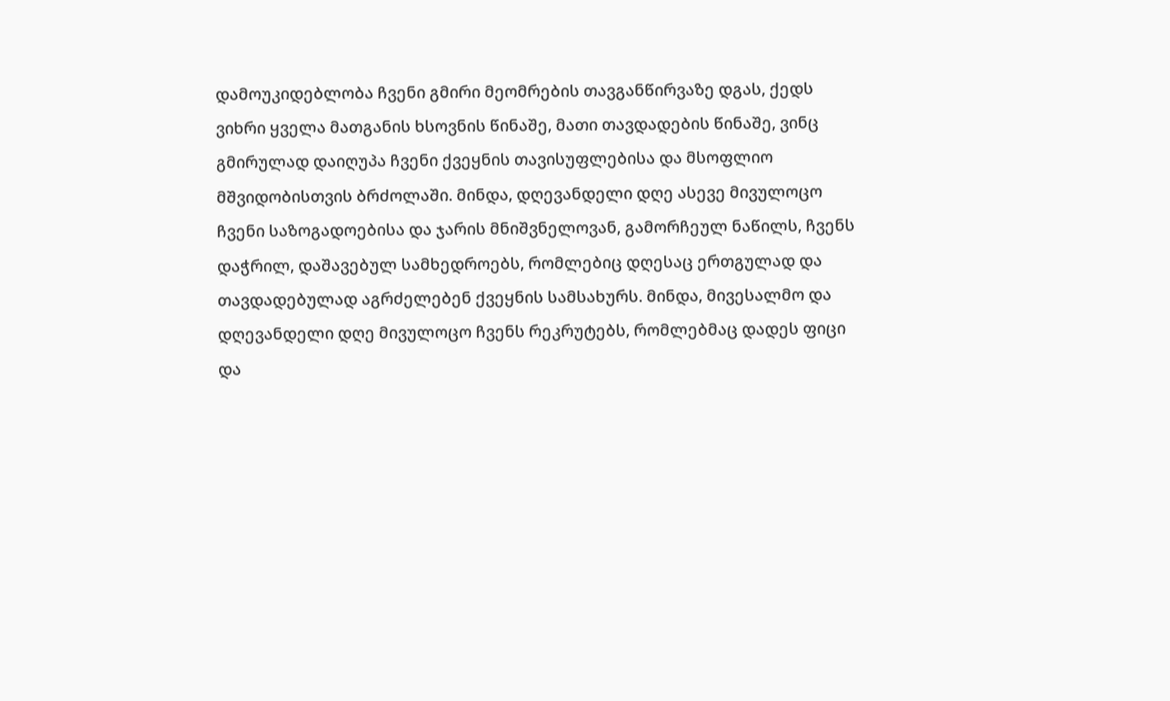დამოუკიდებლობა ჩვენი გმირი მეომრების თავგანწირვაზე დგას, ქედს ვიხრი ყველა მათგანის ხსოვნის წინაშე, მათი თავდადების წინაშე, ვინც გმირულად დაიღუპა ჩვენი ქვეყნის თავისუფლებისა და მსოფლიო მშვიდობისთვის ბრძოლაში. მინდა, დღევანდელი დღე ასევე მივულოცო ჩვენი საზოგადოებისა და ჯარის მნიშვნელოვან, გამორჩეულ ნაწილს, ჩვენს დაჭრილ, დაშავებულ სამხედროებს, რომლებიც დღესაც ერთგულად და თავდადებულად აგრძელებენ ქვეყნის სამსახურს. მინდა, მივესალმო და დღევანდელი დღე მივულოცო ჩვენს რეკრუტებს, რომლებმაც დადეს ფიცი და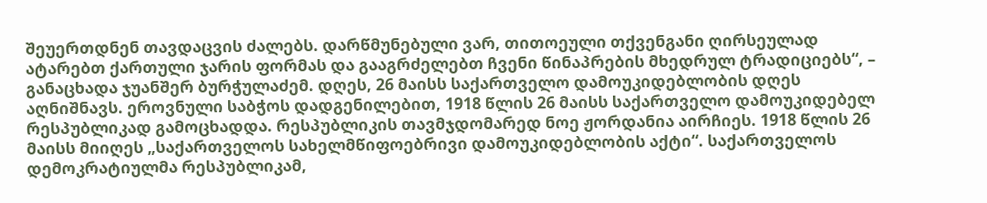შეუერთდნენ თავდაცვის ძალებს. დარწმუნებული ვარ, თითოეული თქვენგანი ღირსეულად ატარებთ ქართული ჯარის ფორმას და გააგრძელებთ ჩვენი წინაპრების მხედრულ ტრადიციებს“, – განაცხადა ჯუანშერ ბურჭულაძემ. დღეს, 26 მაისს საქართველო დამოუკიდებლობის დღეს აღნიშნავს. ეროვნული საბჭოს დადგენილებით, 1918 წლის 26 მაისს საქართველო დამოუკიდებელ რესპუბლიკად გამოცხადდა. რესპუბლიკის თავმჯდომარედ ნოე ჟორდანია აირჩიეს. 1918 წლის 26 მაისს მიიღეს „საქართველოს სახელმწიფოებრივი დამოუკიდებლობის აქტი“. საქართველოს დემოკრატიულმა რესპუბლიკამ,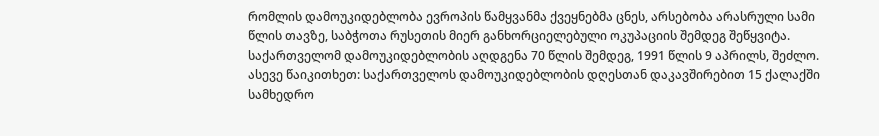რომლის დამოუკიდებლობა ევროპის წამყვანმა ქვეყნებმა ცნეს, არსებობა არასრული სამი წლის თავზე, საბჭოთა რუსეთის მიერ განხორციელებული ოკუპაციის შემდეგ შეწყვიტა. საქართველომ დამოუკიდებლობის აღდგენა 70 წლის შემდეგ, 1991 წლის 9 აპრილს, შეძლო. ასევე წაიკითხეთ: საქართველოს დამოუკიდებლობის დღესთან დაკავშირებით 15 ქალაქში სამხედრო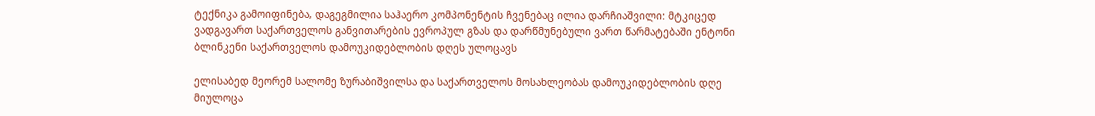ტექნიკა გამოიფინება, დაგეგმილია საჰაერო კომპონენტის ჩვენებაც ილია დარჩიაშვილი: მტკიცედ ვადგავართ საქართველოს განვითარების ევროპულ გზას და დარწმუნებული ვართ წარმატებაში ენტონი ბლინკენი საქართველოს დამოუკიდებლობის დღეს ულოცავს

ელისაბედ მეორემ სალომე ზურაბიშვილსა და საქართველოს მოსახლეობას დამოუკიდებლობის დღე მიულოცა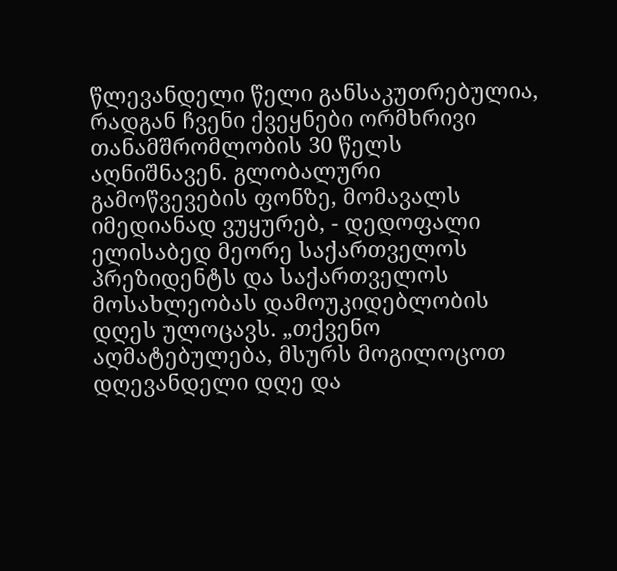წლევანდელი წელი განსაკუთრებულია, რადგან ჩვენი ქვეყნები ორმხრივი თანამშრომლობის 30 წელს აღნიშნავენ. გლობალური გამოწვევების ფონზე, მომავალს იმედიანად ვუყურებ, - დედოფალი ელისაბედ მეორე საქართველოს პრეზიდენტს და საქართველოს მოსახლეობას დამოუკიდებლობის დღეს ულოცავს. „თქვენო აღმატებულება, მსურს მოგილოცოთ დღევანდელი დღე და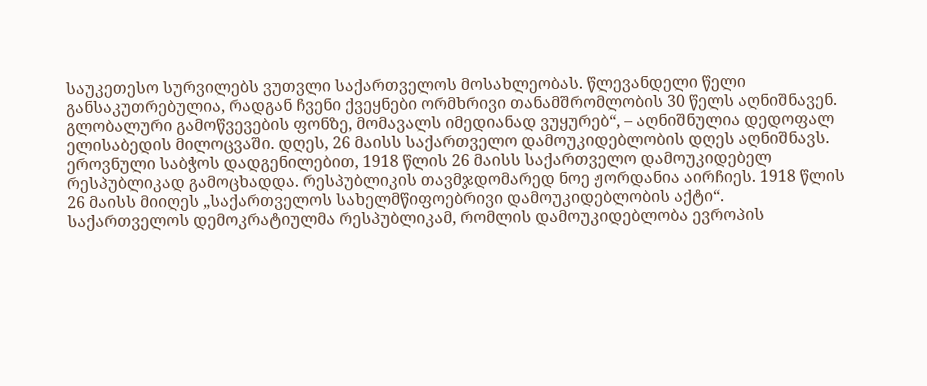საუკეთესო სურვილებს ვუთვლი საქართველოს მოსახლეობას. წლევანდელი წელი განსაკუთრებულია, რადგან ჩვენი ქვეყნები ორმხრივი თანამშრომლობის 30 წელს აღნიშნავენ. გლობალური გამოწვევების ფონზე, მომავალს იმედიანად ვუყურებ“, – აღნიშნულია დედოფალ ელისაბედის მილოცვაში. დღეს, 26 მაისს საქართველო დამოუკიდებლობის დღეს აღნიშნავს. ეროვნული საბჭოს დადგენილებით, 1918 წლის 26 მაისს საქართველო დამოუკიდებელ რესპუბლიკად გამოცხადდა. რესპუბლიკის თავმჯდომარედ ნოე ჟორდანია აირჩიეს. 1918 წლის 26 მაისს მიიღეს „საქართველოს სახელმწიფოებრივი დამოუკიდებლობის აქტი“. საქართველოს დემოკრატიულმა რესპუბლიკამ, რომლის დამოუკიდებლობა ევროპის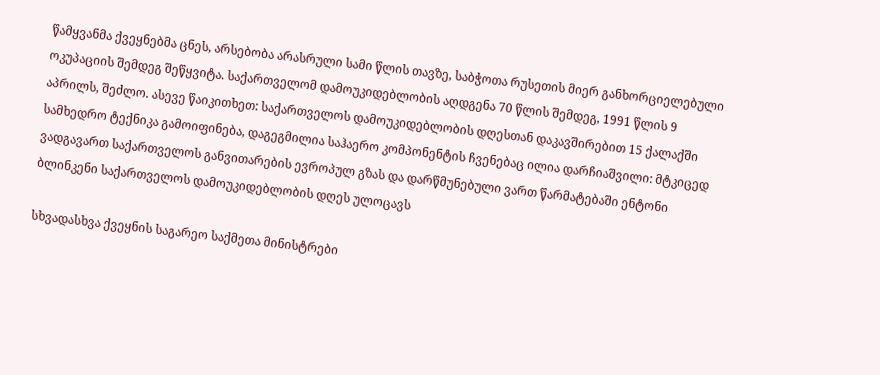წამყვანმა ქვეყნებმა ცნეს, არსებობა არასრული სამი წლის თავზე, საბჭოთა რუსეთის მიერ განხორციელებული ოკუპაციის შემდეგ შეწყვიტა. საქართველომ დამოუკიდებლობის აღდგენა 70 წლის შემდეგ, 1991 წლის 9 აპრილს, შეძლო. ასევე წაიკითხეთ: საქართველოს დამოუკიდებლობის დღესთან დაკავშირებით 15 ქალაქში სამხედრო ტექნიკა გამოიფინება, დაგეგმილია საჰაერო კომპონენტის ჩვენებაც ილია დარჩიაშვილი: მტკიცედ ვადგავართ საქართველოს განვითარების ევროპულ გზას და დარწმუნებული ვართ წარმატებაში ენტონი ბლინკენი საქართველოს დამოუკიდებლობის დღეს ულოცავს

სხვადასხვა ქვეყნის საგარეო საქმეთა მინისტრები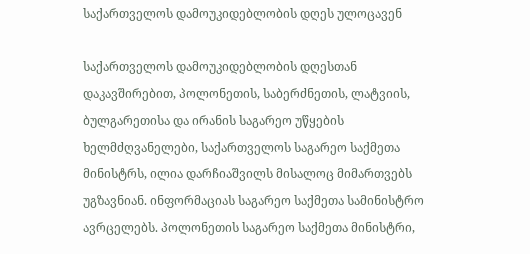საქართველოს დამოუკიდებლობის დღეს ულოცავენ

საქართველოს დამოუკიდებლობის დღესთან დაკავშირებით, პოლონეთის, საბერძნეთის, ლატვიის, ბულგარეთისა და ირანის საგარეო უწყების ხელმძღვანელები, საქართველოს საგარეო საქმეთა მინისტრს, ილია დარჩიაშვილს მისალოც მიმართვებს უგზავნიან. ინფორმაციას საგარეო საქმეთა სამინისტრო ავრცელებს. პოლონეთის საგარეო საქმეთა მინისტრი,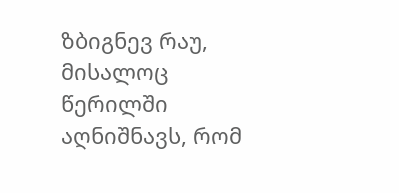ზბიგნევ რაუ, მისალოც წერილში აღნიშნავს, რომ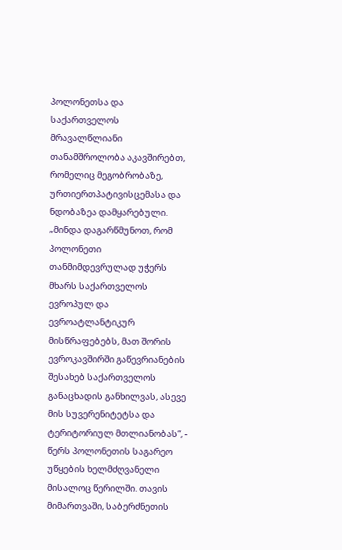პოლონეთსა და საქართველოს მრავალწლიანი თანამშროლობა აკავშირებთ, რომელიც მეგობრობაზე, ურთიერთპატივისცემასა და ნდობაზეა დამყარებული. „მინდა დაგარწმუნოთ, რომ პოლონეთი თანმიმდევრულად უჭერს მხარს საქართველოს ევროპულ და ევროატლანტიკურ მისწრაფებებს, მათ შორის ევროკავშირში გაწევრიანების შესახებ საქართველოს განაცხადის განხილვას, ასევე მის სუვერენიტეტსა და ტერიტორიულ მთლიანობას“, - წერს პოლონეთის საგარეო უწყების ხელმძღვანელი მისალოც წერილში. თავის მიმართვაში, საბერძნეთის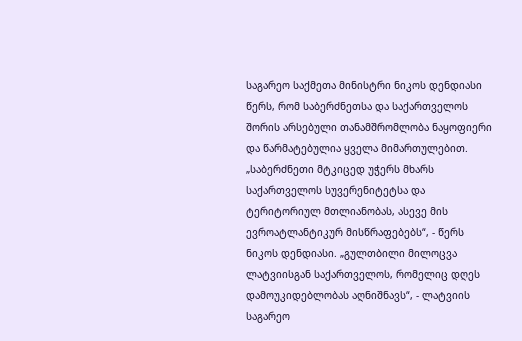საგარეო საქმეთა მინისტრი ნიკოს დენდიასი წერს, რომ საბერძნეთსა და საქართველოს შორის არსებული თანამშრომლობა ნაყოფიერი და წარმატებულია ყველა მიმართულებით. „საბერძნეთი მტკიცედ უჭერს მხარს საქართველოს სუვერენიტეტსა და ტერიტორიულ მთლიანობას, ასევე მის ევროატლანტიკურ მისწრაფებებს“, - წერს ნიკოს დენდიასი. „გულთბილი მილოცვა ლატვიისგან საქართველოს, რომელიც დღეს დამოუკიდებლობას აღნიშნავს“, - ლატვიის საგარეო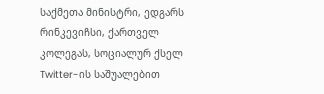საქმეთა მინისტრი, ედგარს რინკევიჩსი, ქართველ კოლეგას, სოციალურ ქსელ Twitter-ის საშუალებით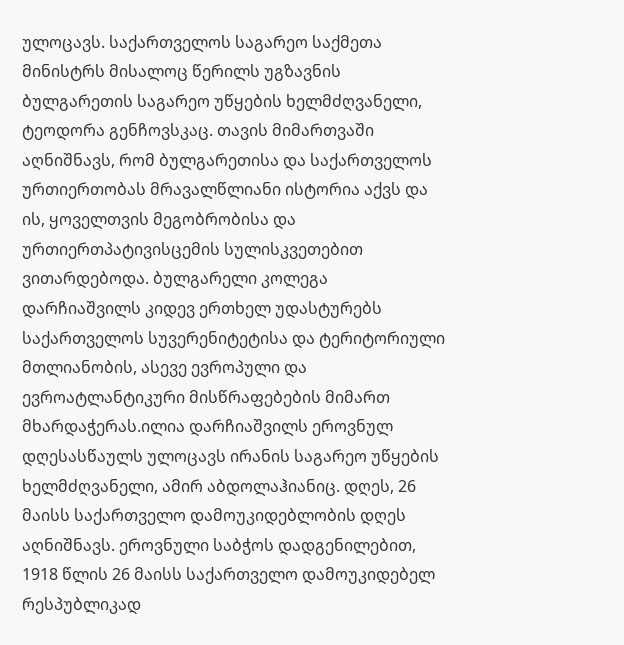ულოცავს. საქართველოს საგარეო საქმეთა მინისტრს მისალოც წერილს უგზავნის ბულგარეთის საგარეო უწყების ხელმძღვანელი, ტეოდორა გენჩოვსკაც. თავის მიმართვაში აღნიშნავს, რომ ბულგარეთისა და საქართველოს ურთიერთობას მრავალწლიანი ისტორია აქვს და ის, ყოველთვის მეგობრობისა და ურთიერთპატივისცემის სულისკვეთებით ვითარდებოდა. ბულგარელი კოლეგა დარჩიაშვილს კიდევ ერთხელ უდასტურებს საქართველოს სუვერენიტეტისა და ტერიტორიული მთლიანობის, ასევე ევროპული და ევროატლანტიკური მისწრაფებების მიმართ მხარდაჭერას.ილია დარჩიაშვილს ეროვნულ დღესასწაულს ულოცავს ირანის საგარეო უწყების ხელმძღვანელი, ამირ აბდოლაჰიანიც. დღეს, 26 მაისს საქართველო დამოუკიდებლობის დღეს აღნიშნავს. ეროვნული საბჭოს დადგენილებით, 1918 წლის 26 მაისს საქართველო დამოუკიდებელ რესპუბლიკად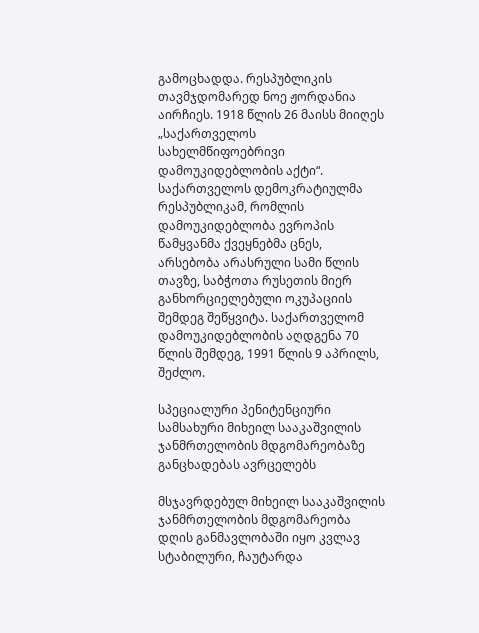გამოცხადდა. რესპუბლიკის თავმჯდომარედ ნოე ჟორდანია აირჩიეს. 1918 წლის 26 მაისს მიიღეს „საქართველოს სახელმწიფოებრივი დამოუკიდებლობის აქტი“. საქართველოს დემოკრატიულმა რესპუბლიკამ, რომლის დამოუკიდებლობა ევროპის წამყვანმა ქვეყნებმა ცნეს, არსებობა არასრული სამი წლის თავზე, საბჭოთა რუსეთის მიერ განხორციელებული ოკუპაციის შემდეგ შეწყვიტა. საქართველომ დამოუკიდებლობის აღდგენა 70 წლის შემდეგ, 1991 წლის 9 აპრილს, შეძლო.

სპეციალური პენიტენციური სამსახური მიხეილ სააკაშვილის ჯანმრთელობის მდგომარეობაზე განცხადებას ავრცელებს

მსჯავრდებულ მიხეილ სააკაშვილის ჯანმრთელობის მდგომარეობა დღის განმავლობაში იყო კვლავ სტაბილური, ჩაუტარდა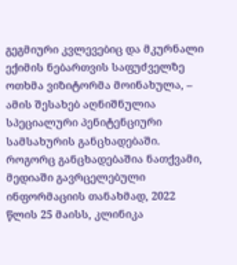გეგმიური კვლევებიც და მკურნალი ექიმის ნებართვის საფუძველზე ოთხმა ვიზიტორმა მოინახულა, – ამის შესახებ აღნიშნულია სპეციალური პენიტენციური სამსახურის განცხადებაში. როგორც განცხადებაშია ნათქვამი, მედიაში გავრცელებული ინფორმაციის თანახმად, 2022 წლის 25 მაისს, კლინიკა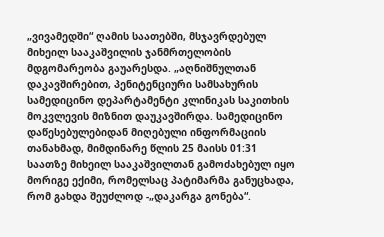„ვივამედში“ ღამის საათებში, მსჯავრდებულ მიხეილ სააკაშვილის ჯანმრთელობის მდგომარეობა გაუარესდა. „აღნიშნულთან დაკავშირებით, პენიტენციური სამსახურის სამედიცინო დეპარტამენტი კლინიკას საკითხის მოკვლევის მიზნით დაუკავშირდა. სამედიცინო დაწესებულებიდან მიღებული ინფორმაციის თანახმად, მიმდინარე წლის 25 მაისს 01:31 საათზე მიხეილ სააკაშვილთან გამოძახებულ იყო მორიგე ექიმი, რომელსაც პატიმარმა განუცხადა, რომ გახდა შეუძლოდ -„დაკარგა გონება“.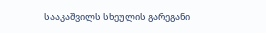სააკაშვილს სხეულის გარეგანი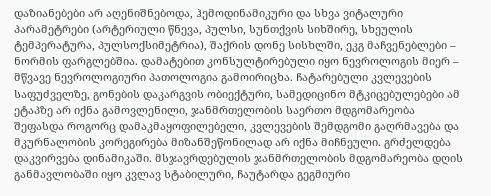დაზიანებები არ აღენიშნებოდა, ჰემოდინამიკური და სხვა ვიტალური პარამეტრები (არტერიული წნევა, პულსი, სუნთქვის სიხშირე, სხეულის ტემპერატურა, პულსოქსიმეტრია), შაქრის დონე სისხლში, ეკგ მაჩვენებლები – ნორმის ფარგლებშია. დამატებით კონსულტირებული იყო ნევროლოგის მიერ – მწვავე ნევროლოგიური პათოლოგია გამოირიცხა. ჩატარებული კვლევების საფუძველზე, გონების დაკარგვის ობიექტური, სამედიცინო მტკიცებულებები ამ ეტაპზე არ იქნა გამოვლენილი, ჯანმრთელობის საერთო მდგომარეობა შეფასდა როგორც დამაკმაყოფილებელი, კვლევების შემდგომი გაღრმავება და მკურნალობის კორეგირება მიზანშეწონილად არ იქნა მიჩნეული. გრძელდება დაკვირვება დინამიკაში. მსჯავრდებულის ჯანმრთელობის მდგომარეობა დღის განმავლობაში იყო კვლავ სტაბილური, ჩაუტარდა გეგმიური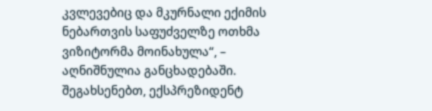კვლევებიც და მკურნალი ექიმის ნებართვის საფუძველზე ოთხმა ვიზიტორმა მოინახულა“, – აღნიშნულია განცხადებაში. შეგახსენებთ, ექსპრეზიდენტ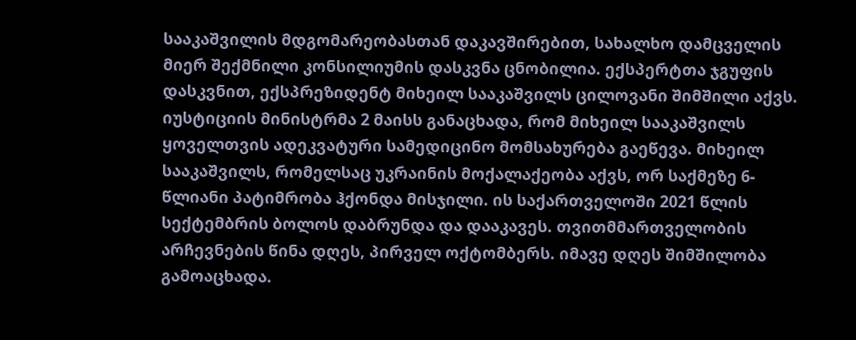სააკაშვილის მდგომარეობასთან დაკავშირებით, სახალხო დამცველის მიერ შექმნილი კონსილიუმის დასკვნა ცნობილია. ექსპერტთა ჯგუფის დასკვნით, ექსპრეზიდენტ მიხეილ სააკაშვილს ცილოვანი შიმშილი აქვს. იუსტიციის მინისტრმა 2 მაისს განაცხადა, რომ მიხეილ სააკაშვილს ყოველთვის ადეკვატური სამედიცინო მომსახურება გაეწევა. მიხეილ სააკაშვილს, რომელსაც უკრაინის მოქალაქეობა აქვს, ორ საქმეზე 6-წლიანი პატიმრობა ჰქონდა მისჯილი. ის საქართველოში 2021 წლის სექტემბრის ბოლოს დაბრუნდა და დააკავეს. თვითმმართველობის არჩევნების წინა დღეს, პირველ ოქტომბერს. იმავე დღეს შიმშილობა გამოაცხადა.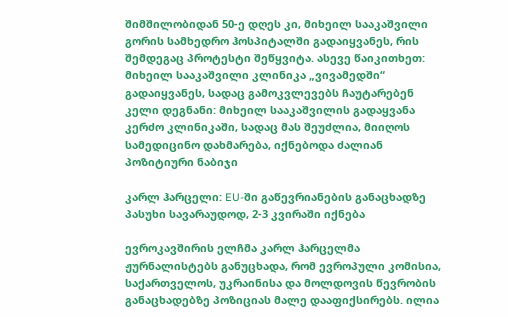შიმშილობიდან 50-ე დღეს კი, მიხეილ სააკაშვილი გორის სამხედრო ჰოსპიტალში გადაიყვანეს, რის შემდეგაც პროტესტი შეწყვიტა. ასევე წაიკითხეთ: მიხეილ სააკაშვილი კლინიკა „ვივამედში“ გადაიყვანეს, სადაც გამოკვლევებს ჩაუტარებენ კელი დეგნანი: მიხეილ სააკაშვილის გადაყვანა კერძო კლინიკაში, სადაც მას შეუძლია, მიიღოს სამედიცინო დახმარება, იქნებოდა ძალიან პოზიტიური ნაბიჯი

კარლ ჰარცელი: EU-ში გაწევრიანების განაცხადზე პასუხი სავარაუდოდ, 2-3 კვირაში იქნება

ევროკავშირის ელჩმა კარლ ჰარცელმა ჟურნალისტებს განუცხადა, რომ ევროპული კომისია, საქართველოს, უკრაინისა და მოლდოვის წევრობის განაცხადებზე პოზიციას მალე დააფიქსირებს. ილია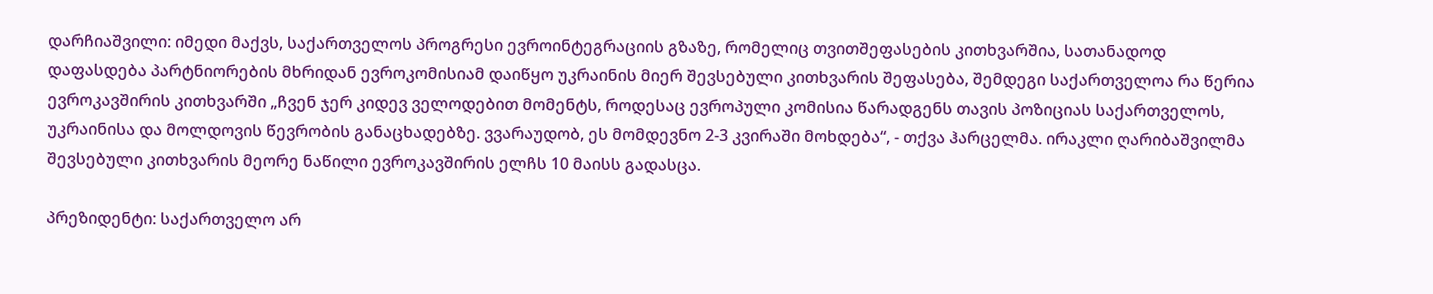დარჩიაშვილი: იმედი მაქვს, საქართველოს პროგრესი ევროინტეგრაციის გზაზე, რომელიც თვითშეფასების კითხვარშია, სათანადოდ დაფასდება პარტნიორების მხრიდან ევროკომისიამ დაიწყო უკრაინის მიერ შევსებული კითხვარის შეფასება, შემდეგი საქართველოა რა წერია ევროკავშირის კითხვარში „ჩვენ ჯერ კიდევ ველოდებით მომენტს, როდესაც ევროპული კომისია წარადგენს თავის პოზიციას საქართველოს, უკრაინისა და მოლდოვის წევრობის განაცხადებზე. ვვარაუდობ, ეს მომდევნო 2-3 კვირაში მოხდება“, - თქვა ჰარცელმა. ირაკლი ღარიბაშვილმა შევსებული კითხვარის მეორე ნაწილი ევროკავშირის ელჩს 10 მაისს გადასცა.

პრეზიდენტი: საქართველო არ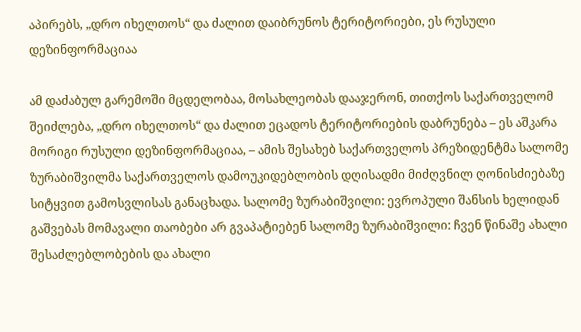აპირებს, „დრო იხელთოს“ და ძალით დაიბრუნოს ტერიტორიები, ეს რუსული დეზინფორმაციაა

ამ დაძაბულ გარემოში მცდელობაა, მოსახლეობას დააჯერონ, თითქოს საქართველომ შეიძლება, „დრო იხელთოს“ და ძალით ეცადოს ტერიტორიების დაბრუნება – ეს აშკარა მორიგი რუსული დეზინფორმაციაა, – ამის შესახებ საქართველოს პრეზიდენტმა სალომე ზურაბიშვილმა საქართველოს დამოუკიდებლობის დღისადმი მიძღვნილ ღონისძიებაზე სიტყვით გამოსვლისას განაცხადა. სალომე ზურაბიშვილი: ევროპული შანსის ხელიდან გაშვებას მომავალი თაობები არ გვაპატიებენ სალომე ზურაბიშვილი: ჩვენ წინაშე ახალი შესაძლებლობების და ახალი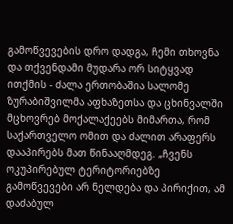გამოწვევების დრო დადგა, ჩემი თხოვნა და თქვენდამი მუდარა ორ სიტყვად ითქმის - ძალა ერთობაშია სალომე ზურაბიშვილმა აფხაზეთსა და ცხინვალში მცხოვრებ მოქალაქეებს მიმართა, რომ საქართველო ომით და ძალით არაფერს დააპირებს მათ წინააღმდეგ. „ჩვენს ოკუპირებულ ტერიტორიებზე გამოწვევები არ ნელდება და პირიქით, ამ დაძაბულ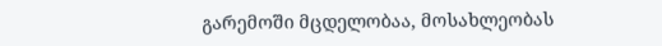გარემოში მცდელობაა, მოსახლეობას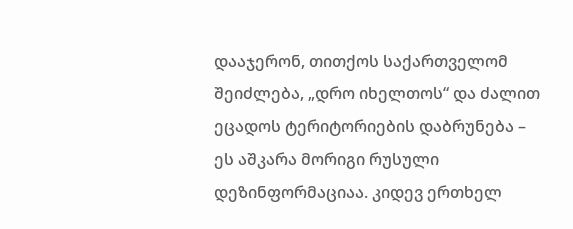დააჯერონ, თითქოს საქართველომ შეიძლება, „დრო იხელთოს“ და ძალით ეცადოს ტერიტორიების დაბრუნება – ეს აშკარა მორიგი რუსული დეზინფორმაციაა. კიდევ ერთხელ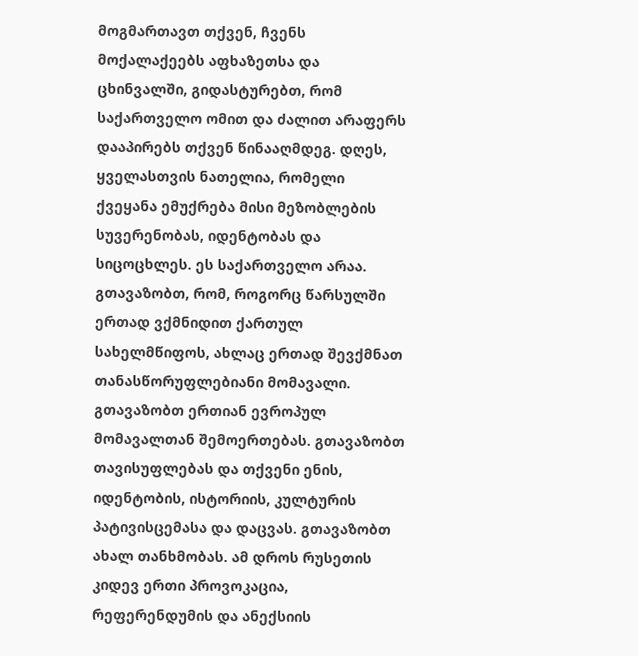მოგმართავთ თქვენ, ჩვენს მოქალაქეებს აფხაზეთსა და ცხინვალში, გიდასტურებთ, რომ საქართველო ომით და ძალით არაფერს დააპირებს თქვენ წინააღმდეგ. დღეს, ყველასთვის ნათელია, რომელი ქვეყანა ემუქრება მისი მეზობლების სუვერენობას, იდენტობას და სიცოცხლეს. ეს საქართველო არაა. გთავაზობთ, რომ, როგორც წარსულში ერთად ვქმნიდით ქართულ სახელმწიფოს, ახლაც ერთად შევქმნათ თანასწორუფლებიანი მომავალი. გთავაზობთ ერთიან ევროპულ მომავალთან შემოერთებას. გთავაზობთ თავისუფლებას და თქვენი ენის, იდენტობის, ისტორიის, კულტურის პატივისცემასა და დაცვას. გთავაზობთ ახალ თანხმობას. ამ დროს რუსეთის კიდევ ერთი პროვოკაცია, რეფერენდუმის და ანექსიის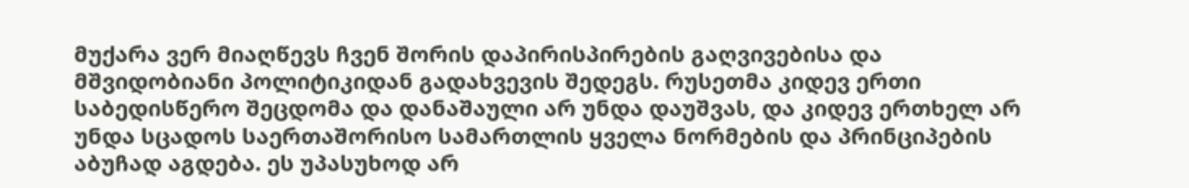მუქარა ვერ მიაღწევს ჩვენ შორის დაპირისპირების გაღვივებისა და მშვიდობიანი პოლიტიკიდან გადახვევის შედეგს. რუსეთმა კიდევ ერთი საბედისწერო შეცდომა და დანაშაული არ უნდა დაუშვას, და კიდევ ერთხელ არ უნდა სცადოს საერთაშორისო სამართლის ყველა ნორმების და პრინციპების აბუჩად აგდება. ეს უპასუხოდ არ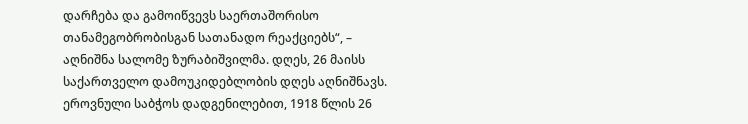დარჩება და გამოიწვევს საერთაშორისო თანამეგობრობისგან სათანადო რეაქციებს“, – აღნიშნა სალომე ზურაბიშვილმა. დღეს, 26 მაისს საქართველო დამოუკიდებლობის დღეს აღნიშნავს. ეროვნული საბჭოს დადგენილებით, 1918 წლის 26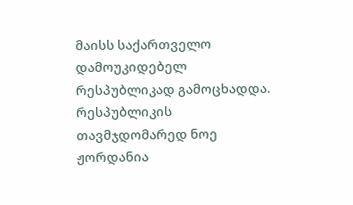მაისს საქართველო დამოუკიდებელ რესპუბლიკად გამოცხადდა. რესპუბლიკის თავმჯდომარედ ნოე ჟორდანია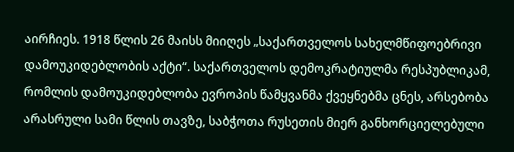აირჩიეს. 1918 წლის 26 მაისს მიიღეს „საქართველოს სახელმწიფოებრივი დამოუკიდებლობის აქტი“. საქართველოს დემოკრატიულმა რესპუბლიკამ, რომლის დამოუკიდებლობა ევროპის წამყვანმა ქვეყნებმა ცნეს, არსებობა არასრული სამი წლის თავზე, საბჭოთა რუსეთის მიერ განხორციელებული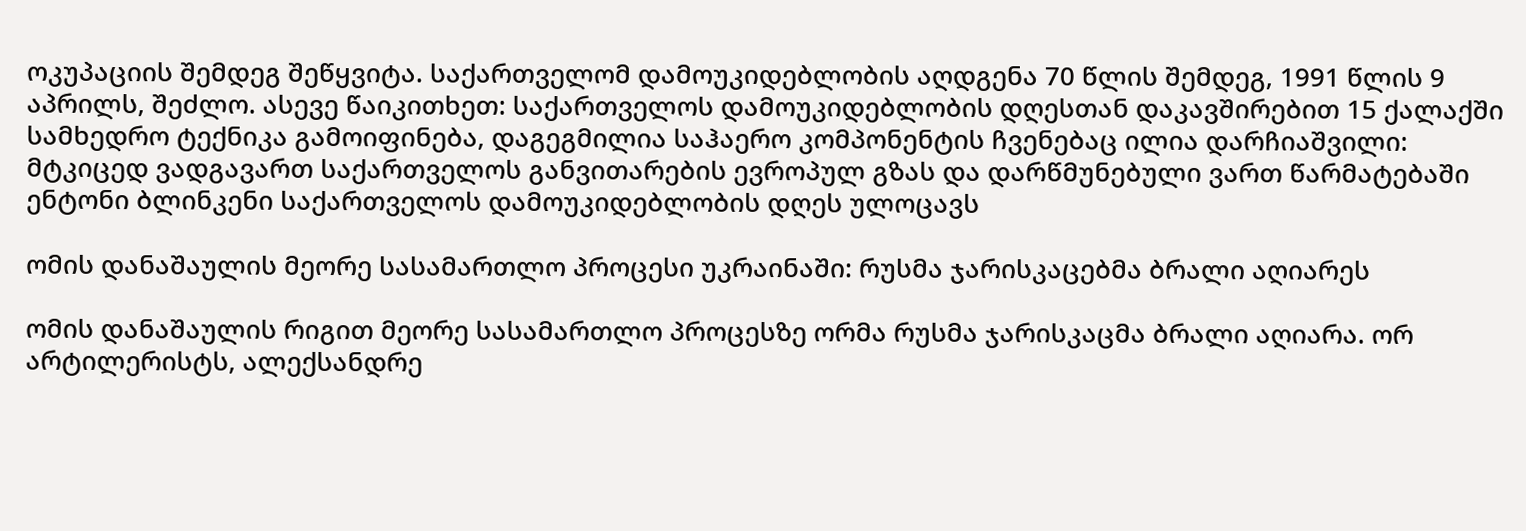ოკუპაციის შემდეგ შეწყვიტა. საქართველომ დამოუკიდებლობის აღდგენა 70 წლის შემდეგ, 1991 წლის 9 აპრილს, შეძლო. ასევე წაიკითხეთ: საქართველოს დამოუკიდებლობის დღესთან დაკავშირებით 15 ქალაქში სამხედრო ტექნიკა გამოიფინება, დაგეგმილია საჰაერო კომპონენტის ჩვენებაც ილია დარჩიაშვილი: მტკიცედ ვადგავართ საქართველოს განვითარების ევროპულ გზას და დარწმუნებული ვართ წარმატებაში ენტონი ბლინკენი საქართველოს დამოუკიდებლობის დღეს ულოცავს

ომის დანაშაულის მეორე სასამართლო პროცესი უკრაინაში: რუსმა ჯარისკაცებმა ბრალი აღიარეს

ომის დანაშაულის რიგით მეორე სასამართლო პროცესზე ორმა რუსმა ჯარისკაცმა ბრალი აღიარა. ორ არტილერისტს, ალექსანდრე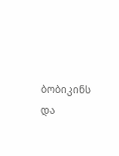ბობიკინს და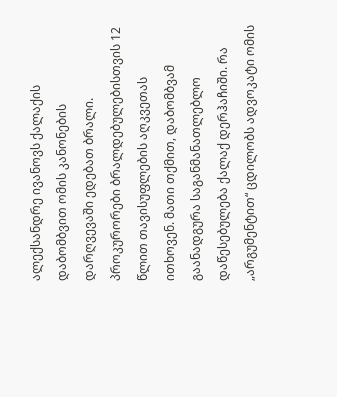ალექსანდრე ივანოვს ქალაქის დაბომბვით ომის კანონების დარღვევაში ედებათ ბრალი. პროკურორები ბრალდებულებისთვის 12 წლით თავისუფლების აღკვეთას ითხოვენ. მათი თქმით, დაბომბვამ გაანადგურა საგანმანათლებლო დაწესებულება ქალაქ დერჰაჩიში. რა „არგუმენტით“ ცდილობს ადვოკატი ომის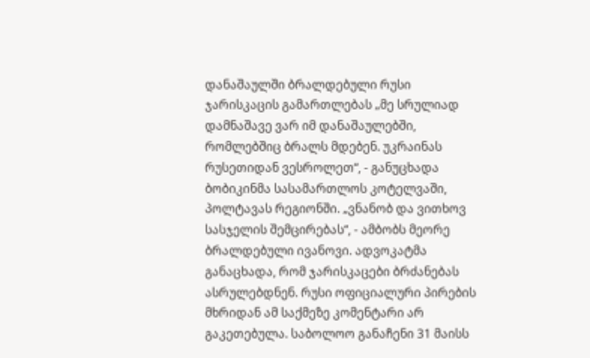დანაშაულში ბრალდებული რუსი ჯარისკაცის გამართლებას „მე სრულიად დამნაშავე ვარ იმ დანაშაულებში, რომლებშიც ბრალს მდებენ. უკრაინას რუსეთიდან ვესროლეთ“, - განუცხადა ბობიკინმა სასამართლოს კოტელვაში, პოლტავას რეგიონში. „ვნანობ და ვითხოვ სასჯელის შემცირებას“, - ამბობს მეორე ბრალდებული ივანოვი. ადვოკატმა განაცხადა, რომ ჯარისკაცები ბრძანებას ასრულებდნენ. რუსი ოფიციალური პირების მხრიდან ამ საქმეზე კომენტარი არ გაკეთებულა. საბოლოო განაჩენი 31 მაისს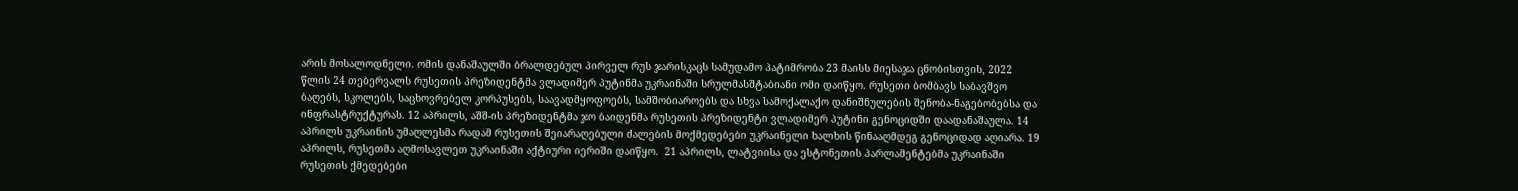არის მოსალოდნელი. ომის დანაშაულში ბრალდებულ პირველ რუს ჯარისკაცს სამუდამო პატიმრობა 23 მაისს მიესაჯა ცნობისთვის, 2022 წლის 24 თებერვალს რუსეთის პრეზიდენტმა ვლადიმერ პუტინმა უკრაინაში სრულმასშტაბიანი ომი დაიწყო. რუსეთი ბომბავს საბავშვო ბაღებს, სკოლებს, საცხოვრებელ კორპუსებს, საავადმყოფოებს, სამშობიაროებს და სხვა სამოქალაქო დანიშნულების შენობა-ნაგებობებსა და ინფრასტრუქტურას. 12 აპრილს, აშშ-ის პრეზიდენტმა ჯო ბაიდენმა რუსეთის პრეზიდენტი ვლადიმერ პუტინი გენოციდში დაადანაშაულა. 14 აპრილს უკრაინის უმაღლესმა რადამ რუსეთის შეიარაღებული ძალების მოქმედებები უკრაინელი ხალხის წინააღმდეგ გენოციდად აღიარა. 19 აპრილს, რუსეთმა აღმოსავლეთ უკრაინაში აქტიური იერიში დაიწყო.  21 აპრილს, ლატვიისა და ესტონეთის პარლამენტებმა უკრაინაში რუსეთის ქმედებები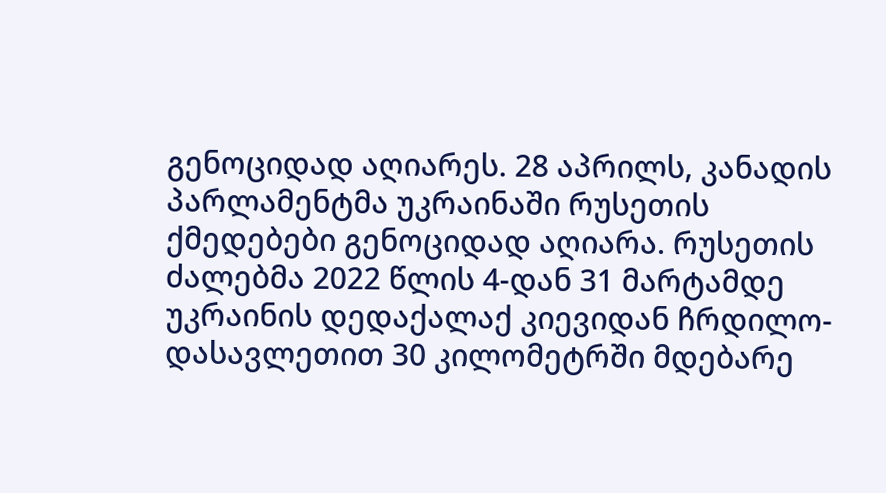გენოციდად აღიარეს. 28 აპრილს, კანადის პარლამენტმა უკრაინაში რუსეთის ქმედებები გენოციდად აღიარა. რუსეთის ძალებმა 2022 წლის 4-დან 31 მარტამდე უკრაინის დედაქალაქ კიევიდან ჩრდილო-დასავლეთით 30 კილომეტრში მდებარე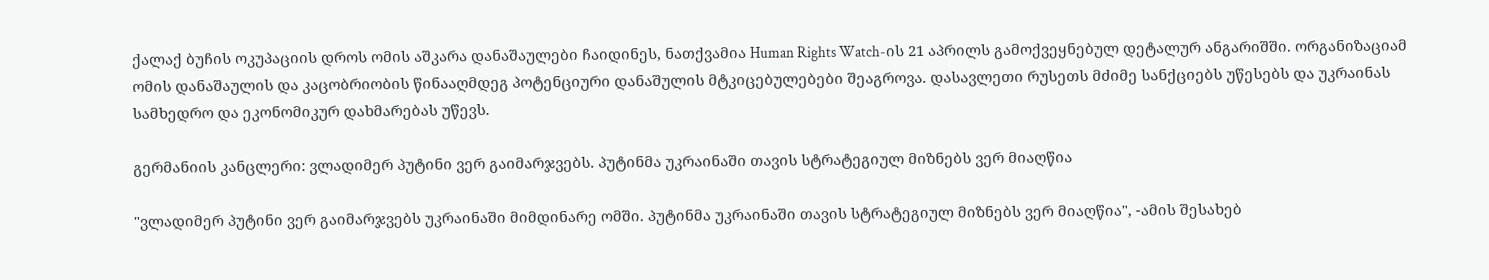ქალაქ ბუჩის ოკუპაციის დროს ომის აშკარა დანაშაულები ჩაიდინეს, ნათქვამია Human Rights Watch-ის 21 აპრილს გამოქვეყნებულ დეტალურ ანგარიშში. ორგანიზაციამ ომის დანაშაულის და კაცობრიობის წინააღმდეგ პოტენციური დანაშულის მტკიცებულებები შეაგროვა. დასავლეთი რუსეთს მძიმე სანქციებს უწესებს და უკრაინას სამხედრო და ეკონომიკურ დახმარებას უწევს.

გერმანიის კანცლერი: ვლადიმერ პუტინი ვერ გაიმარჯვებს. პუტინმა უკრაინაში თავის სტრატეგიულ მიზნებს ვერ მიაღწია

"ვლადიმერ პუტინი ვერ გაიმარჯვებს უკრაინაში მიმდინარე ომში. პუტინმა უკრაინაში თავის სტრატეგიულ მიზნებს ვერ მიაღწია", -ამის შესახებ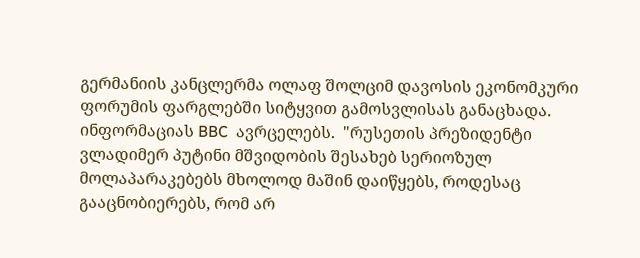გერმანიის კანცლერმა ოლაფ შოლციმ დავოსის ეკონომკური ფორუმის ფარგლებში სიტყვით გამოსვლისას განაცხადა. ინფორმაციას BBC  ავრცელებს.  "რუსეთის პრეზიდენტი ვლადიმერ პუტინი მშვიდობის შესახებ სერიოზულ მოლაპარაკებებს მხოლოდ მაშინ დაიწყებს, როდესაც გააცნობიერებს, რომ არ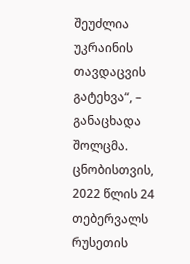შეუძლია უკრაინის თავდაცვის გატეხვა“, – განაცხადა შოლცმა. ცნობისთვის, 2022 წლის 24 თებერვალს რუსეთის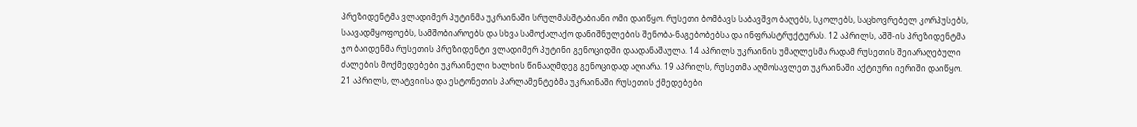პრეზიდენტმა ვლადიმერ პუტინმა უკრაინაში სრულმასშტაბიანი ომი დაიწყო. რუსეთი ბომბავს საბავშვო ბაღებს, სკოლებს, საცხოვრებელ კორპუსებს, საავადმყოფოებს, სამშობიაროებს და სხვა სამოქალაქო დანიშნულების შენობა-ნაგებობებსა და ინფრასტრუქტურას. 12 აპრილს, აშშ-ის პრეზიდენტმა ჯო ბაიდენმა რუსეთის პრეზიდენტი ვლადიმერ პუტინი გენოციდში დაადანაშაულა. 14 აპრილს უკრაინის უმაღლესმა რადამ რუსეთის შეიარაღებული ძალების მოქმედებები უკრაინელი ხალხის წინააღმდეგ გენოციდად აღიარა. 19 აპრილს, რუსეთმა აღმოსავლეთ უკრაინაში აქტიური იერიში დაიწყო.  21 აპრილს, ლატვიისა და ესტონეთის პარლამენტებმა უკრაინაში რუსეთის ქმედებები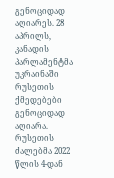გენოციდად აღიარეს. 28 აპრილს, კანადის პარლამენტმა უკრაინაში რუსეთის ქმედებები გენოციდად აღიარა. რუსეთის ძალებმა 2022 წლის 4-დან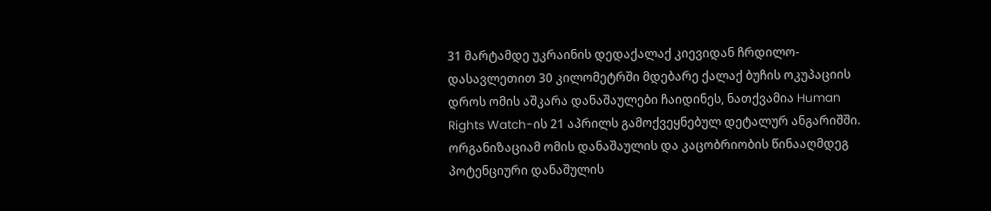31 მარტამდე უკრაინის დედაქალაქ კიევიდან ჩრდილო-დასავლეთით 30 კილომეტრში მდებარე ქალაქ ბუჩის ოკუპაციის დროს ომის აშკარა დანაშაულები ჩაიდინეს, ნათქვამია Human Rights Watch-ის 21 აპრილს გამოქვეყნებულ დეტალურ ანგარიშში. ორგანიზაციამ ომის დანაშაულის და კაცობრიობის წინააღმდეგ პოტენციური დანაშულის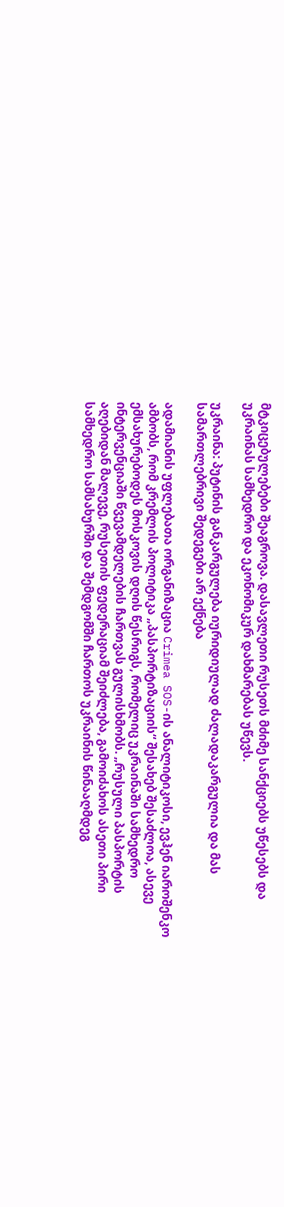მტკიცებულებები შეაგროვა. დასავლეთი რუსეთს მძიმე სანქციებს უწესებს და უკრაინას სამხედრო და ეკონომიკურ დახმარებას უწევს.

უკრაინა: პუტინის განკარგულება იურიდიულად ძალადაკარგულია და მას სამართლებრივი შედეგები არ ექნება

ადამიანის უფლებათა ორგანიზაცია Crimea SOS-ის ანალიტიკოსი, ევჰენ იაროშენკო ამბობს, რომ კრემლის პოლიტიკა „პასპორტიზაციის“ შესახებ შესაძლოა, ასევე ემსახურებოდეს მოსკოვის დღის წესრიგს, რომელიც უკრაინაში სამხედრო ინტერვენციაში წვევამდელების ჩართვას გულისხმობს. „რუსული პასპორტის აღებიდან მალევე, რუსეთის ფედერაციამ შეიძლება, გამოიძახოს ასეთი პირი სამხედრო სამსახურში და შემდგომში ჩართოს უკრაინის წინააღმდეგ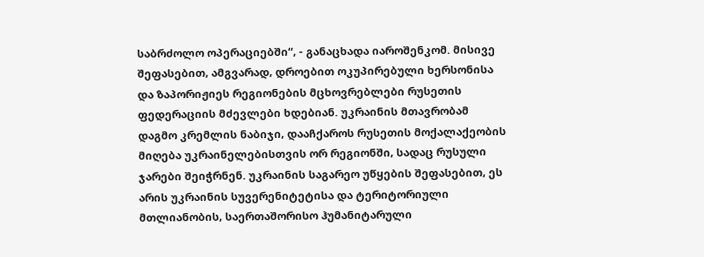საბრძოლო ოპერაციებში“, - განაცხადა იაროშენკომ. მისივე შეფასებით, ამგვარად, დროებით ოკუპირებული ხერსონისა და ზაპორიჟიეს რეგიონების მცხოვრებლები რუსეთის ფედერაციის მძევლები ხდებიან. უკრაინის მთავრობამ დაგმო კრემლის ნაბიჯი, დააჩქაროს რუსეთის მოქალაქეობის მიღება უკრაინელებისთვის ორ რეგიონში, სადაც რუსული ჯარები შეიჭრნენ. უკრაინის საგარეო უწყების შეფასებით, ეს არის უკრაინის სუვერენიტეტისა და ტერიტორიული მთლიანობის, საერთაშორისო ჰუმანიტარული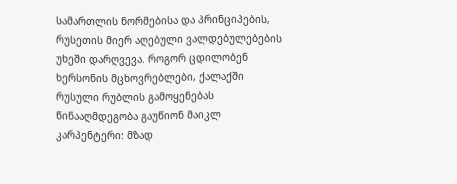სამართლის ნორმებისა და პრინციპების, რუსეთის მიერ აღებული ვალდებულებების უხეში დარღვევა. როგორ ცდილობენ ხერსონის მცხოვრებლები, ქალაქში რუსული რუბლის გამოყენებას წინააღმდეგობა გაუწიონ მაიკლ კარპენტერი: მზად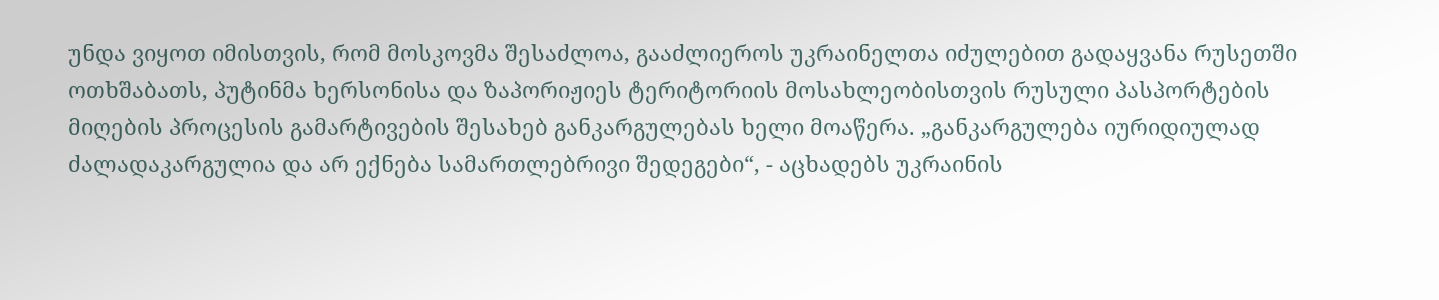უნდა ვიყოთ იმისთვის, რომ მოსკოვმა შესაძლოა, გააძლიეროს უკრაინელთა იძულებით გადაყვანა რუსეთში ოთხშაბათს, პუტინმა ხერსონისა და ზაპორიჟიეს ტერიტორიის მოსახლეობისთვის რუსული პასპორტების მიღების პროცესის გამარტივების შესახებ განკარგულებას ხელი მოაწერა. „განკარგულება იურიდიულად ძალადაკარგულია და არ ექნება სამართლებრივი შედეგები“, - აცხადებს უკრაინის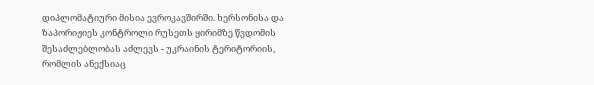დიპლომატიური მისია ევროკავშირში. ხერსონისა და ზაპორიჟიეს კონტროლი რუსეთს ყირიმზე წვდომის შესაძლებლობას აძლევს - უკრაინის ტერიტორიის, რომლის ანექსიაც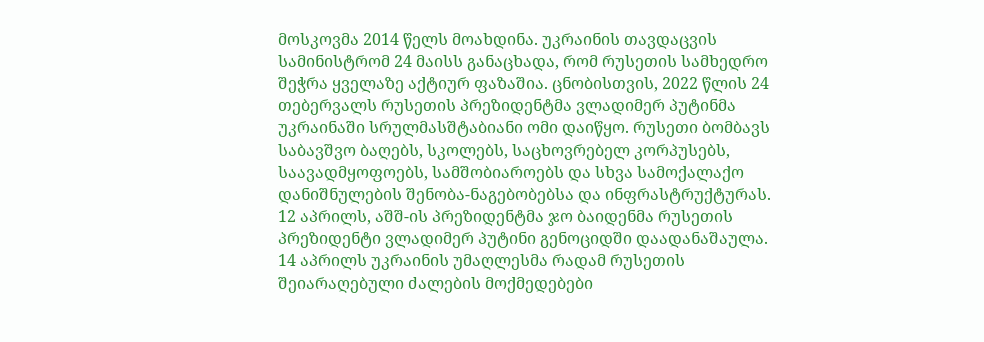მოსკოვმა 2014 წელს მოახდინა. უკრაინის თავდაცვის სამინისტრომ 24 მაისს განაცხადა, რომ რუსეთის სამხედრო შეჭრა ყველაზე აქტიურ ფაზაშია. ცნობისთვის, 2022 წლის 24 თებერვალს რუსეთის პრეზიდენტმა ვლადიმერ პუტინმა უკრაინაში სრულმასშტაბიანი ომი დაიწყო. რუსეთი ბომბავს საბავშვო ბაღებს, სკოლებს, საცხოვრებელ კორპუსებს, საავადმყოფოებს, სამშობიაროებს და სხვა სამოქალაქო დანიშნულების შენობა-ნაგებობებსა და ინფრასტრუქტურას. 12 აპრილს, აშშ-ის პრეზიდენტმა ჯო ბაიდენმა რუსეთის პრეზიდენტი ვლადიმერ პუტინი გენოციდში დაადანაშაულა. 14 აპრილს უკრაინის უმაღლესმა რადამ რუსეთის შეიარაღებული ძალების მოქმედებები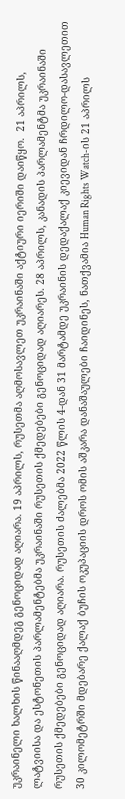უკრაინელი ხალხის წინააღმდეგ გენოციდად აღიარა. 19 აპრილს, რუსეთმა აღმოსავლეთ უკრაინაში აქტიური იერიში დაიწყო.  21 აპრილს, ლატვიისა და ესტონეთის პარლამენტებმა უკრაინაში რუსეთის ქმედებები გენოციდად აღიარეს. 28 აპრილს, კანადის პარლამენტმა უკრაინაში რუსეთის ქმედებები გენოციდად აღიარა. რუსეთის ძალებმა 2022 წლის 4-დან 31 მარტამდე უკრაინის დედაქალაქ კიევიდან ჩრდილო-დასავლეთით 30 კილომეტრში მდებარე ქალაქ ბუჩის ოკუპაციის დროს ომის აშკარა დანაშაულები ჩაიდინეს, ნათქვამია Human Rights Watch-ის 21 აპრილს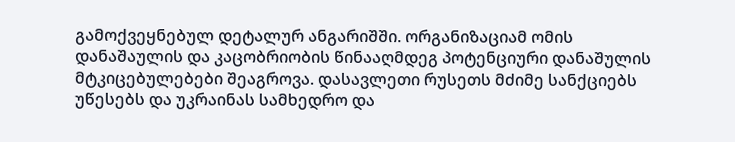გამოქვეყნებულ დეტალურ ანგარიშში. ორგანიზაციამ ომის დანაშაულის და კაცობრიობის წინააღმდეგ პოტენციური დანაშულის მტკიცებულებები შეაგროვა. დასავლეთი რუსეთს მძიმე სანქციებს უწესებს და უკრაინას სამხედრო და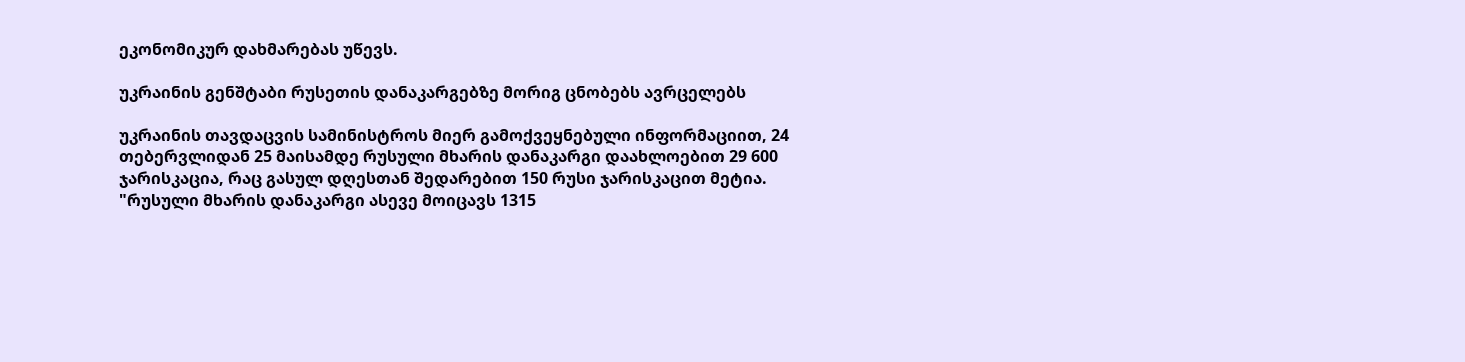ეკონომიკურ დახმარებას უწევს.

უკრაინის გენშტაბი რუსეთის დანაკარგებზე მორიგ ცნობებს ავრცელებს

უკრაინის თავდაცვის სამინისტროს მიერ გამოქვეყნებული ინფორმაციით, 24 თებერვლიდან 25 მაისამდე რუსული მხარის დანაკარგი დაახლოებით 29 600 ჯარისკაცია, რაც გასულ დღესთან შედარებით 150 რუსი ჯარისკაცით მეტია. "რუსული მხარის დანაკარგი ასევე მოიცავს 1315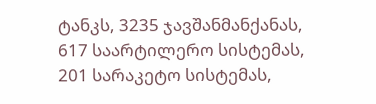ტანკს, 3235 ჯავშანმანქანას, 617 საარტილერო სისტემას, 201 სარაკეტო სისტემას,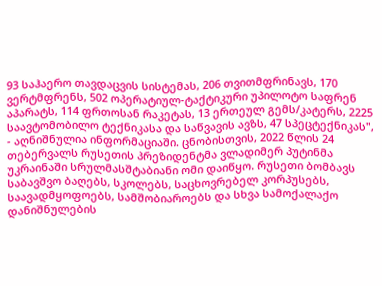93 საჰაერო თავდაცვის სისტემას, 206 თვითმფრინავს, 170 ვერტმფრენს, 502 ოპერატიულ-ტაქტიკური უპილოტო საფრენ აპარატს, 114 ფრთოსან რაკეტას, 13 ერთეულ გემს/კატერს, 2225 საავტომობილო ტექნიკასა და საწვავის ავზს, 47 სპეცტექნიკას", - აღნიშნულია ინფორმაციაში. ცნობისთვის, 2022 წლის 24 თებერვალს რუსეთის პრეზიდენტმა ვლადიმერ პუტინმა უკრაინაში სრულმასშტაბიანი ომი დაიწყო. რუსეთი ბომბავს საბავშვო ბაღებს, სკოლებს, საცხოვრებელ კორპუსებს, საავადმყოფოებს, სამშობიაროებს და სხვა სამოქალაქო დანიშნულების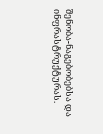შენობა-ნაგებობებსა და ინფრასტრუქტურას.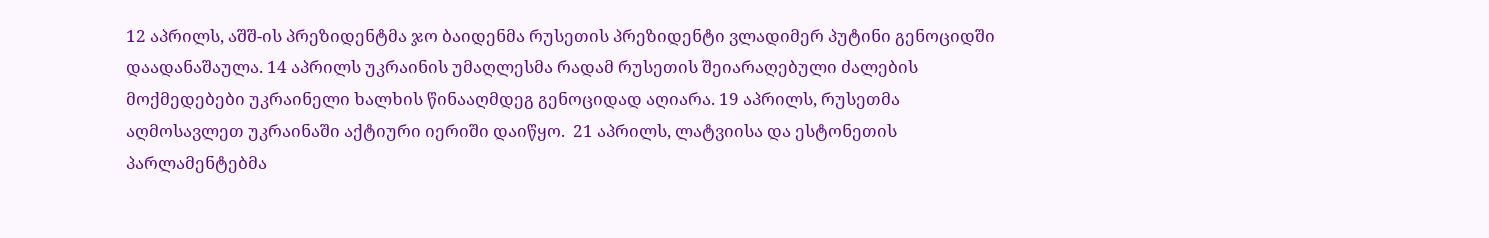12 აპრილს, აშშ-ის პრეზიდენტმა ჯო ბაიდენმა რუსეთის პრეზიდენტი ვლადიმერ პუტინი გენოციდში დაადანაშაულა. 14 აპრილს უკრაინის უმაღლესმა რადამ რუსეთის შეიარაღებული ძალების მოქმედებები უკრაინელი ხალხის წინააღმდეგ გენოციდად აღიარა. 19 აპრილს, რუსეთმა აღმოსავლეთ უკრაინაში აქტიური იერიში დაიწყო.  21 აპრილს, ლატვიისა და ესტონეთის პარლამენტებმა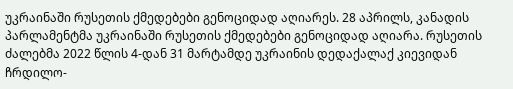უკრაინაში რუსეთის ქმედებები გენოციდად აღიარეს. 28 აპრილს, კანადის პარლამენტმა უკრაინაში რუსეთის ქმედებები გენოციდად აღიარა. რუსეთის ძალებმა 2022 წლის 4-დან 31 მარტამდე უკრაინის დედაქალაქ კიევიდან ჩრდილო-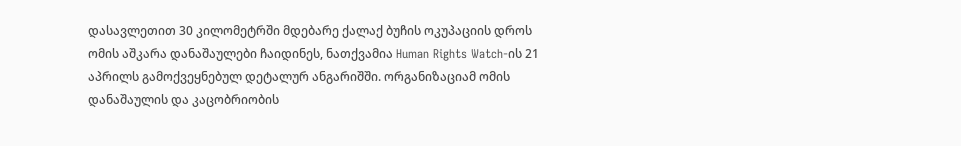დასავლეთით 30 კილომეტრში მდებარე ქალაქ ბუჩის ოკუპაციის დროს ომის აშკარა დანაშაულები ჩაიდინეს, ნათქვამია Human Rights Watch-ის 21 აპრილს გამოქვეყნებულ დეტალურ ანგარიშში. ორგანიზაციამ ომის დანაშაულის და კაცობრიობის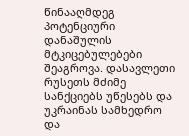წინააღმდეგ პოტენციური დანაშულის მტკიცებულებები შეაგროვა. დასავლეთი რუსეთს მძიმე სანქციებს უწესებს და უკრაინას სამხედრო და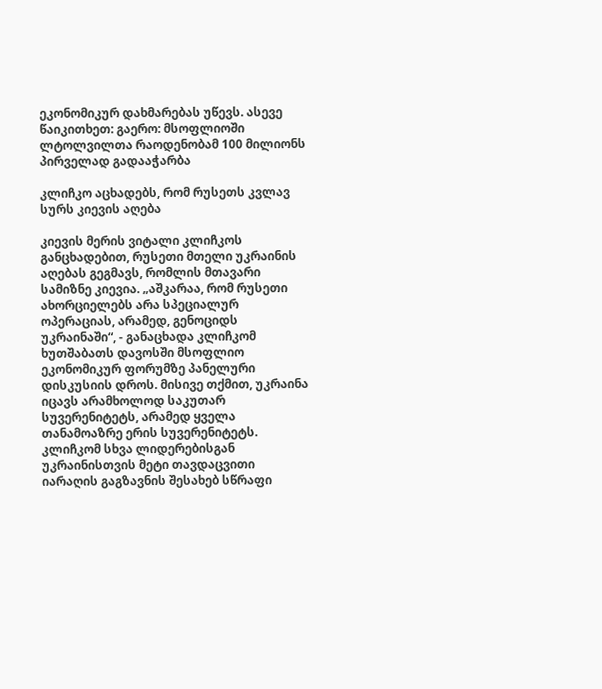ეკონომიკურ დახმარებას უწევს. ასევე წაიკითხეთ: გაერო: მსოფლიოში ლტოლვილთა რაოდენობამ 100 მილიონს პირველად გადააჭარბა

კლიჩკო აცხადებს, რომ რუსეთს კვლავ სურს კიევის აღება

კიევის მერის ვიტალი კლიჩკოს განცხადებით, რუსეთი მთელი უკრაინის აღებას გეგმავს, რომლის მთავარი სამიზნე კიევია. „აშკარაა, რომ რუსეთი ახორციელებს არა სპეციალურ ოპერაციას, არამედ, გენოციდს უკრაინაში“, - განაცხადა კლიჩკომ ხუთშაბათს დავოსში მსოფლიო ეკონომიკურ ფორუმზე პანელური  დისკუსიის დროს. მისივე თქმით, უკრაინა იცავს არამხოლოდ საკუთარ სუვერენიტეტს, არამედ ყველა თანამოაზრე ერის სუვერენიტეტს. კლიჩკომ სხვა ლიდერებისგან უკრაინისთვის მეტი თავდაცვითი იარაღის გაგზავნის შესახებ სწრაფი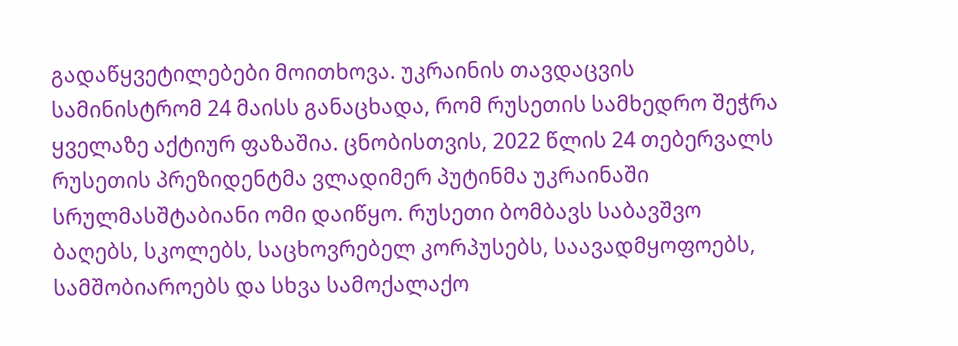გადაწყვეტილებები მოითხოვა. უკრაინის თავდაცვის სამინისტრომ 24 მაისს განაცხადა, რომ რუსეთის სამხედრო შეჭრა ყველაზე აქტიურ ფაზაშია. ცნობისთვის, 2022 წლის 24 თებერვალს რუსეთის პრეზიდენტმა ვლადიმერ პუტინმა უკრაინაში სრულმასშტაბიანი ომი დაიწყო. რუსეთი ბომბავს საბავშვო ბაღებს, სკოლებს, საცხოვრებელ კორპუსებს, საავადმყოფოებს, სამშობიაროებს და სხვა სამოქალაქო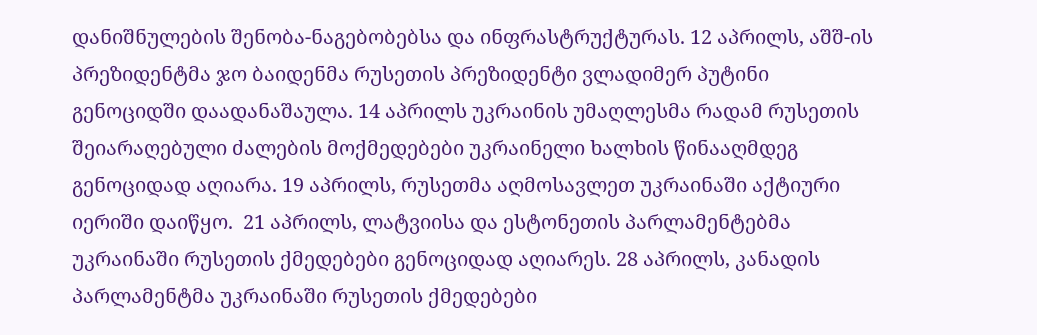დანიშნულების შენობა-ნაგებობებსა და ინფრასტრუქტურას. 12 აპრილს, აშშ-ის პრეზიდენტმა ჯო ბაიდენმა რუსეთის პრეზიდენტი ვლადიმერ პუტინი გენოციდში დაადანაშაულა. 14 აპრილს უკრაინის უმაღლესმა რადამ რუსეთის შეიარაღებული ძალების მოქმედებები უკრაინელი ხალხის წინააღმდეგ გენოციდად აღიარა. 19 აპრილს, რუსეთმა აღმოსავლეთ უკრაინაში აქტიური იერიში დაიწყო.  21 აპრილს, ლატვიისა და ესტონეთის პარლამენტებმა უკრაინაში რუსეთის ქმედებები გენოციდად აღიარეს. 28 აპრილს, კანადის პარლამენტმა უკრაინაში რუსეთის ქმედებები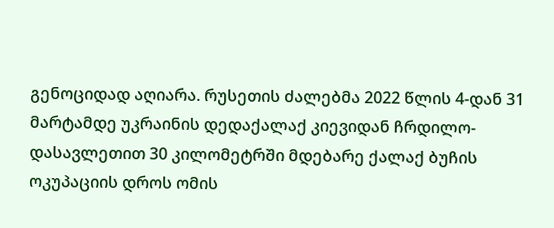გენოციდად აღიარა. რუსეთის ძალებმა 2022 წლის 4-დან 31 მარტამდე უკრაინის დედაქალაქ კიევიდან ჩრდილო-დასავლეთით 30 კილომეტრში მდებარე ქალაქ ბუჩის ოკუპაციის დროს ომის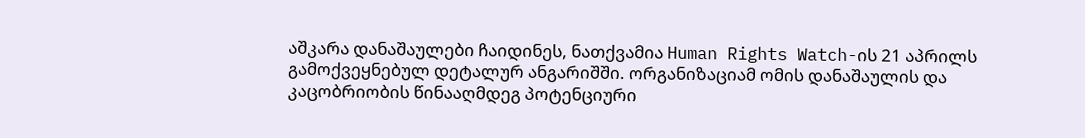აშკარა დანაშაულები ჩაიდინეს, ნათქვამია Human Rights Watch-ის 21 აპრილს გამოქვეყნებულ დეტალურ ანგარიშში. ორგანიზაციამ ომის დანაშაულის და კაცობრიობის წინააღმდეგ პოტენციური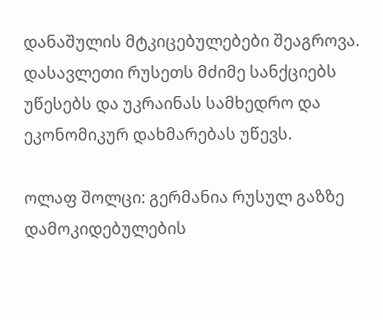დანაშულის მტკიცებულებები შეაგროვა. დასავლეთი რუსეთს მძიმე სანქციებს უწესებს და უკრაინას სამხედრო და ეკონომიკურ დახმარებას უწევს.

ოლაფ შოლცი: გერმანია რუსულ გაზზე დამოკიდებულების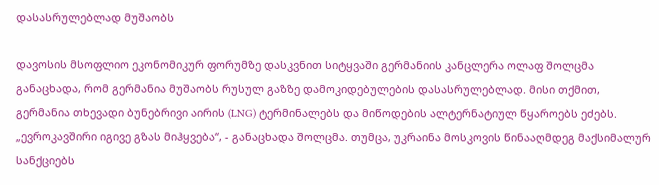დასასრულებლად მუშაობს

დავოსის მსოფლიო ეკონომიკურ ფორუმზე დასკვნით სიტყვაში გერმანიის კანცლერა ოლაფ შოლცმა განაცხადა, რომ გერმანია მუშაობს რუსულ გაზზე დამოკიდებულების დასასრულებლად. მისი თქმით, გერმანია თხევადი ბუნებრივი აირის (LNG) ტერმინალებს და მიწოდების ალტერნატიულ წყაროებს ეძებს. „ევროკავშირი იგივე გზას მიჰყვება“, - განაცხადა შოლცმა. თუმცა, უკრაინა მოსკოვის წინააღმდეგ მაქსიმალურ სანქციებს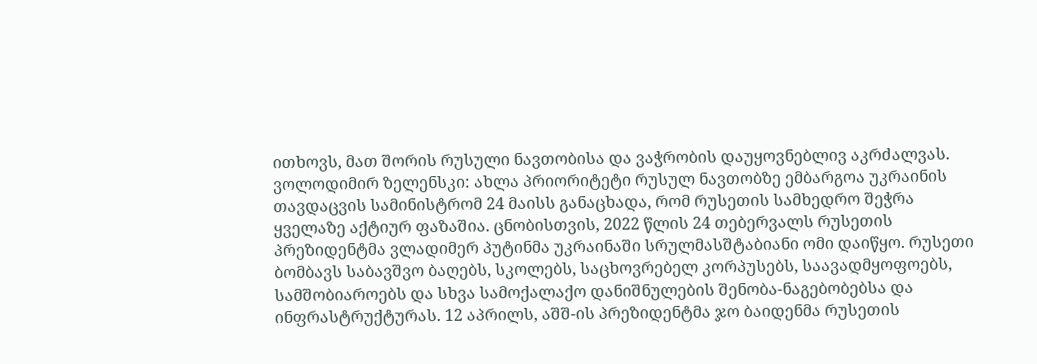ითხოვს, მათ შორის რუსული ნავთობისა და ვაჭრობის დაუყოვნებლივ აკრძალვას. ვოლოდიმირ ზელენსკი: ახლა პრიორიტეტი რუსულ ნავთობზე ემბარგოა უკრაინის თავდაცვის სამინისტრომ 24 მაისს განაცხადა, რომ რუსეთის სამხედრო შეჭრა ყველაზე აქტიურ ფაზაშია. ცნობისთვის, 2022 წლის 24 თებერვალს რუსეთის პრეზიდენტმა ვლადიმერ პუტინმა უკრაინაში სრულმასშტაბიანი ომი დაიწყო. რუსეთი ბომბავს საბავშვო ბაღებს, სკოლებს, საცხოვრებელ კორპუსებს, საავადმყოფოებს, სამშობიაროებს და სხვა სამოქალაქო დანიშნულების შენობა-ნაგებობებსა და ინფრასტრუქტურას. 12 აპრილს, აშშ-ის პრეზიდენტმა ჯო ბაიდენმა რუსეთის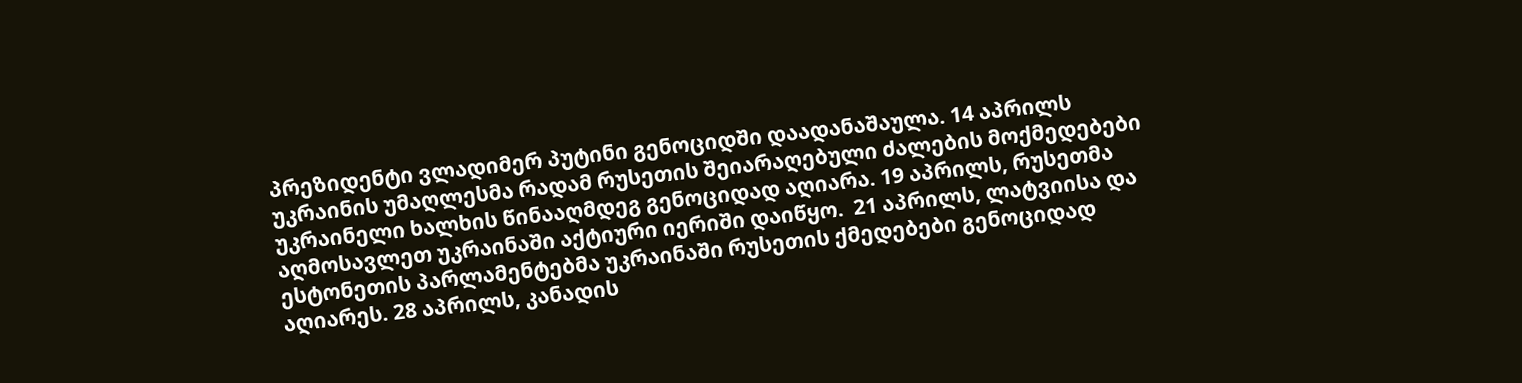პრეზიდენტი ვლადიმერ პუტინი გენოციდში დაადანაშაულა. 14 აპრილს უკრაინის უმაღლესმა რადამ რუსეთის შეიარაღებული ძალების მოქმედებები უკრაინელი ხალხის წინააღმდეგ გენოციდად აღიარა. 19 აპრილს, რუსეთმა აღმოსავლეთ უკრაინაში აქტიური იერიში დაიწყო.  21 აპრილს, ლატვიისა და ესტონეთის პარლამენტებმა უკრაინაში რუსეთის ქმედებები გენოციდად აღიარეს. 28 აპრილს, კანადის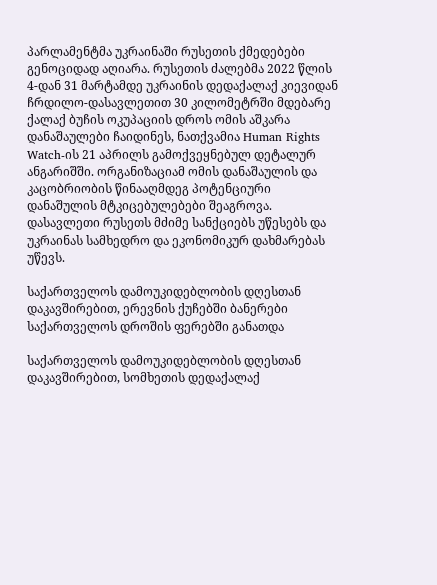პარლამენტმა უკრაინაში რუსეთის ქმედებები გენოციდად აღიარა. რუსეთის ძალებმა 2022 წლის 4-დან 31 მარტამდე უკრაინის დედაქალაქ კიევიდან ჩრდილო-დასავლეთით 30 კილომეტრში მდებარე ქალაქ ბუჩის ოკუპაციის დროს ომის აშკარა დანაშაულები ჩაიდინეს, ნათქვამია Human Rights Watch-ის 21 აპრილს გამოქვეყნებულ დეტალურ ანგარიშში. ორგანიზაციამ ომის დანაშაულის და კაცობრიობის წინააღმდეგ პოტენციური დანაშულის მტკიცებულებები შეაგროვა. დასავლეთი რუსეთს მძიმე სანქციებს უწესებს და უკრაინას სამხედრო და ეკონომიკურ დახმარებას უწევს.

საქართველოს დამოუკიდებლობის დღესთან დაკავშირებით, ერევნის ქუჩებში ბანერები საქართველოს დროშის ფერებში განათდა

საქართველოს დამოუკიდებლობის დღესთან დაკავშირებით, სომხეთის დედაქალაქ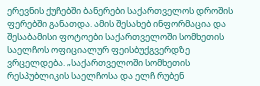ერევნის ქუჩებში ბანერები საქართველოს დროშის ფერებში განათდა. ამის შესახებ ინფორმაცია და შესაბამისი ფოტოები საქართველოში სომხეთის საელჩოს ოფიციალურ ფეისბუქგვერდზე ვრცელდება. „საქართველოში სომხეთის რესპუბლიკის საელჩოსა და ელჩ რუბენ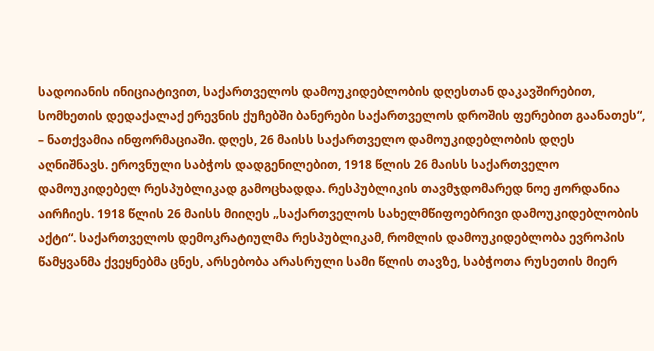სადოიანის ინიციატივით, საქართველოს დამოუკიდებლობის დღესთან დაკავშირებით, სომხეთის დედაქალაქ ერევნის ქუჩებში ბანერები საქართველოს დროშის ფერებით გაანათეს“, – ნათქვამია ინფორმაციაში. დღეს, 26 მაისს საქართველო დამოუკიდებლობის დღეს აღნიშნავს. ეროვნული საბჭოს დადგენილებით, 1918 წლის 26 მაისს საქართველო დამოუკიდებელ რესპუბლიკად გამოცხადდა. რესპუბლიკის თავმჯდომარედ ნოე ჟორდანია აირჩიეს. 1918 წლის 26 მაისს მიიღეს „საქართველოს სახელმწიფოებრივი დამოუკიდებლობის აქტი“. საქართველოს დემოკრატიულმა რესპუბლიკამ, რომლის დამოუკიდებლობა ევროპის წამყვანმა ქვეყნებმა ცნეს, არსებობა არასრული სამი წლის თავზე, საბჭოთა რუსეთის მიერ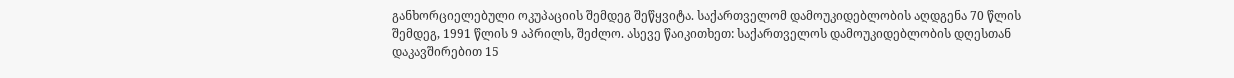განხორციელებული ოკუპაციის შემდეგ შეწყვიტა. საქართველომ დამოუკიდებლობის აღდგენა 70 წლის შემდეგ, 1991 წლის 9 აპრილს, შეძლო. ასევე წაიკითხეთ: საქართველოს დამოუკიდებლობის დღესთან დაკავშირებით 15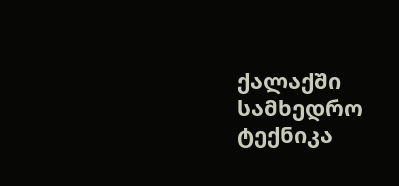ქალაქში სამხედრო ტექნიკა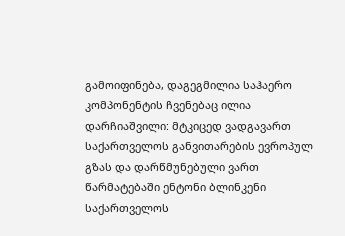გამოიფინება, დაგეგმილია საჰაერო კომპონენტის ჩვენებაც ილია დარჩიაშვილი: მტკიცედ ვადგავართ საქართველოს განვითარების ევროპულ გზას და დარწმუნებული ვართ წარმატებაში ენტონი ბლინკენი საქართველოს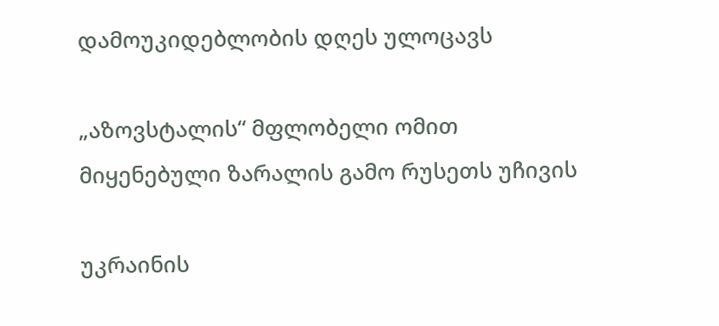დამოუკიდებლობის დღეს ულოცავს

„აზოვსტალის“ მფლობელი ომით მიყენებული ზარალის გამო რუსეთს უჩივის

უკრაინის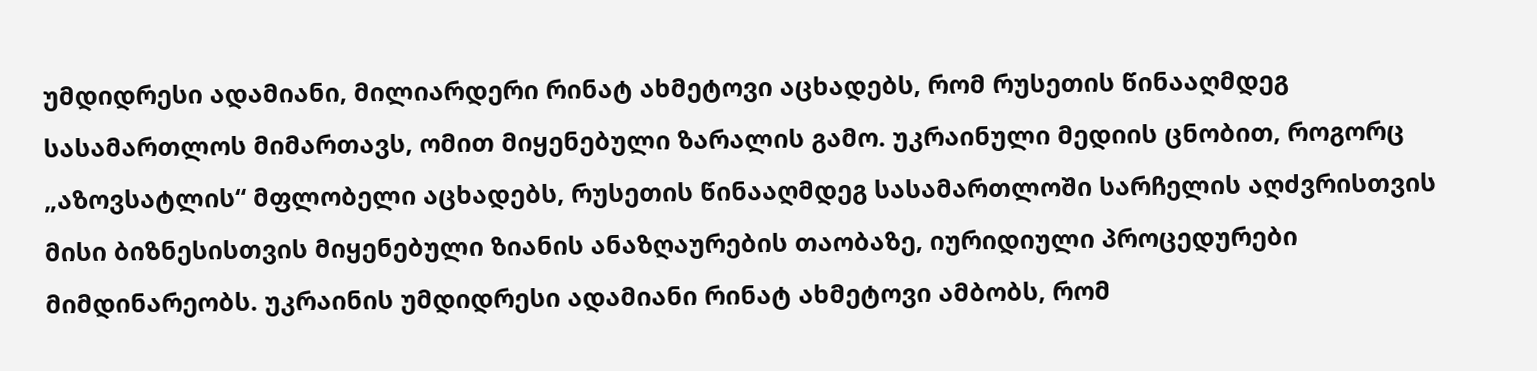უმდიდრესი ადამიანი, მილიარდერი რინატ ახმეტოვი აცხადებს, რომ რუსეთის წინააღმდეგ სასამართლოს მიმართავს, ომით მიყენებული ზარალის გამო. უკრაინული მედიის ცნობით, როგორც „აზოვსატლის“ მფლობელი აცხადებს, რუსეთის წინააღმდეგ სასამართლოში სარჩელის აღძვრისთვის მისი ბიზნესისთვის მიყენებული ზიანის ანაზღაურების თაობაზე, იურიდიული პროცედურები მიმდინარეობს. უკრაინის უმდიდრესი ადამიანი რინატ ახმეტოვი ამბობს, რომ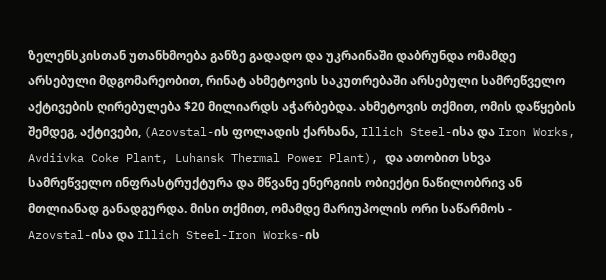ზელენსკისთან უთანხმოება განზე გადადო და უკრაინაში დაბრუნდა ომამდე არსებული მდგომარეობით, რინატ ახმეტოვის საკუთრებაში არსებული სამრეწველო აქტივების ღირებულება $20 მილიარდს აჭარბებდა. ახმეტოვის თქმით, ომის დაწყების შემდეგ, აქტივები, (Azovstal-ის ფოლადის ქარხანა, Illich Steel-ისა და Iron Works, Avdiivka Coke Plant, Luhansk Thermal Power Plant), და ათობით სხვა სამრეწველო ინფრასტრუქტურა და მწვანე ენერგიის ობიექტი ნაწილობრივ ან მთლიანად განადგურდა. მისი თქმით, ომამდე მარიუპოლის ორი საწარმოს - Azovstal-ისა და Illich Steel-Iron Works-ის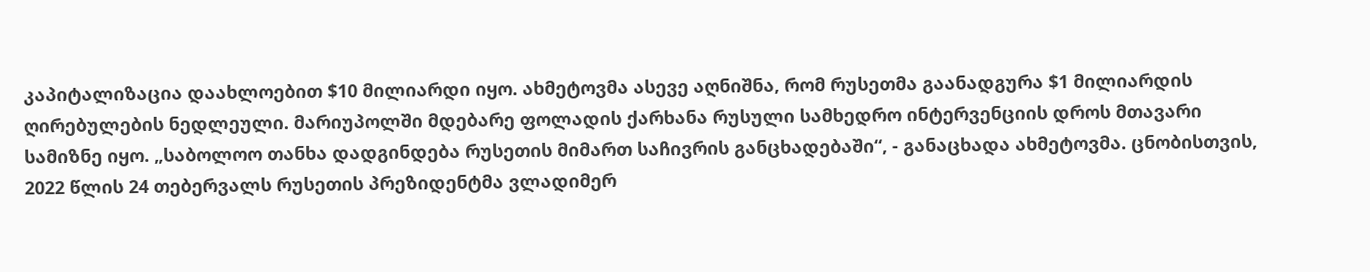კაპიტალიზაცია დაახლოებით $10 მილიარდი იყო. ახმეტოვმა ასევე აღნიშნა, რომ რუსეთმა გაანადგურა $1 მილიარდის ღირებულების ნედლეული. მარიუპოლში მდებარე ფოლადის ქარხანა რუსული სამხედრო ინტერვენციის დროს მთავარი სამიზნე იყო. „საბოლოო თანხა დადგინდება რუსეთის მიმართ საჩივრის განცხადებაში“, - განაცხადა ახმეტოვმა. ცნობისთვის, 2022 წლის 24 თებერვალს რუსეთის პრეზიდენტმა ვლადიმერ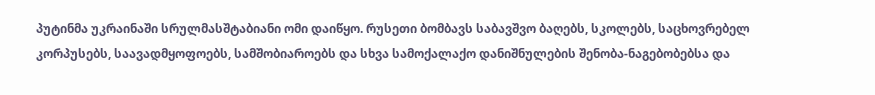პუტინმა უკრაინაში სრულმასშტაბიანი ომი დაიწყო. რუსეთი ბომბავს საბავშვო ბაღებს, სკოლებს, საცხოვრებელ კორპუსებს, საავადმყოფოებს, სამშობიაროებს და სხვა სამოქალაქო დანიშნულების შენობა-ნაგებობებსა და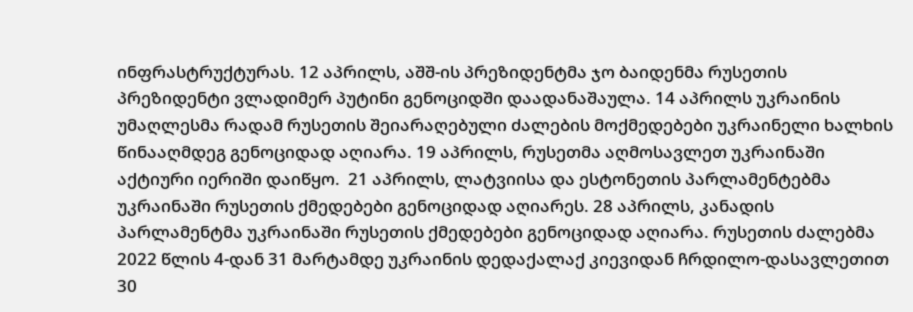ინფრასტრუქტურას. 12 აპრილს, აშშ-ის პრეზიდენტმა ჯო ბაიდენმა რუსეთის პრეზიდენტი ვლადიმერ პუტინი გენოციდში დაადანაშაულა. 14 აპრილს უკრაინის უმაღლესმა რადამ რუსეთის შეიარაღებული ძალების მოქმედებები უკრაინელი ხალხის წინააღმდეგ გენოციდად აღიარა. 19 აპრილს, რუსეთმა აღმოსავლეთ უკრაინაში აქტიური იერიში დაიწყო.  21 აპრილს, ლატვიისა და ესტონეთის პარლამენტებმა უკრაინაში რუსეთის ქმედებები გენოციდად აღიარეს. 28 აპრილს, კანადის პარლამენტმა უკრაინაში რუსეთის ქმედებები გენოციდად აღიარა. რუსეთის ძალებმა 2022 წლის 4-დან 31 მარტამდე უკრაინის დედაქალაქ კიევიდან ჩრდილო-დასავლეთით 30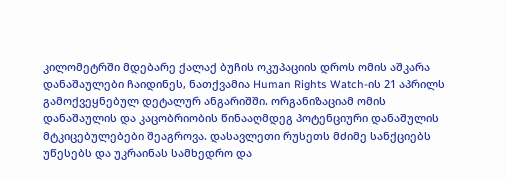კილომეტრში მდებარე ქალაქ ბუჩის ოკუპაციის დროს ომის აშკარა დანაშაულები ჩაიდინეს, ნათქვამია Human Rights Watch-ის 21 აპრილს გამოქვეყნებულ დეტალურ ანგარიშში. ორგანიზაციამ ომის დანაშაულის და კაცობრიობის წინააღმდეგ პოტენციური დანაშულის მტკიცებულებები შეაგროვა. დასავლეთი რუსეთს მძიმე სანქციებს უწესებს და უკრაინას სამხედრო და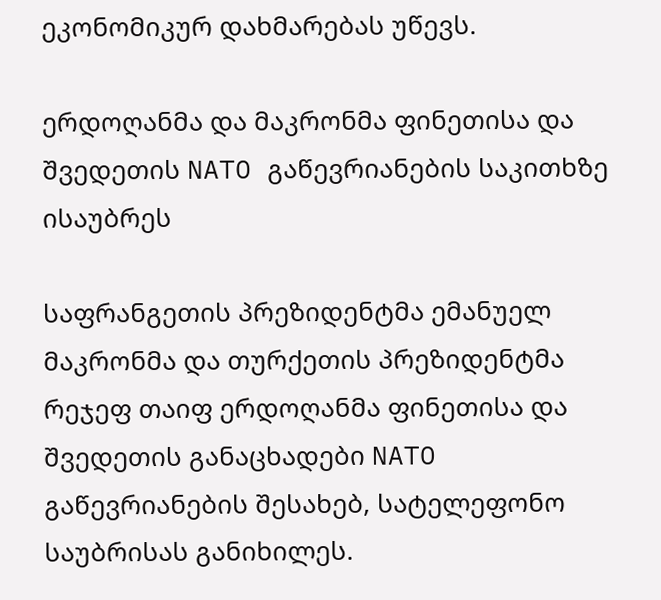ეკონომიკურ დახმარებას უწევს.

ერდოღანმა და მაკრონმა ფინეთისა და შვედეთის NATO გაწევრიანების საკითხზე ისაუბრეს

საფრანგეთის პრეზიდენტმა ემანუელ მაკრონმა და თურქეთის პრეზიდენტმა რეჯეფ თაიფ ერდოღანმა ფინეთისა და შვედეთის განაცხადები NATO გაწევრიანების შესახებ, სატელეფონო საუბრისას განიხილეს.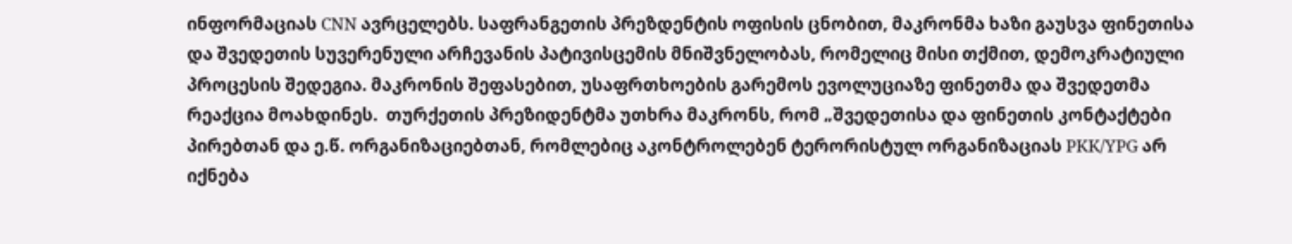ინფორმაციას CNN ავრცელებს. საფრანგეთის პრეზდენტის ოფისის ცნობით, მაკრონმა ხაზი გაუსვა ფინეთისა და შვედეთის სუვერენული არჩევანის პატივისცემის მნიშვნელობას, რომელიც მისი თქმით, დემოკრატიული პროცესის შედეგია. მაკრონის შეფასებით, უსაფრთხოების გარემოს ევოლუციაზე ფინეთმა და შვედეთმა რეაქცია მოახდინეს.  თურქეთის პრეზიდენტმა უთხრა მაკრონს, რომ „შვედეთისა და ფინეთის კონტაქტები პირებთან და ე.წ. ორგანიზაციებთან, რომლებიც აკონტროლებენ ტერორისტულ ორგანიზაციას PKK/YPG არ იქნება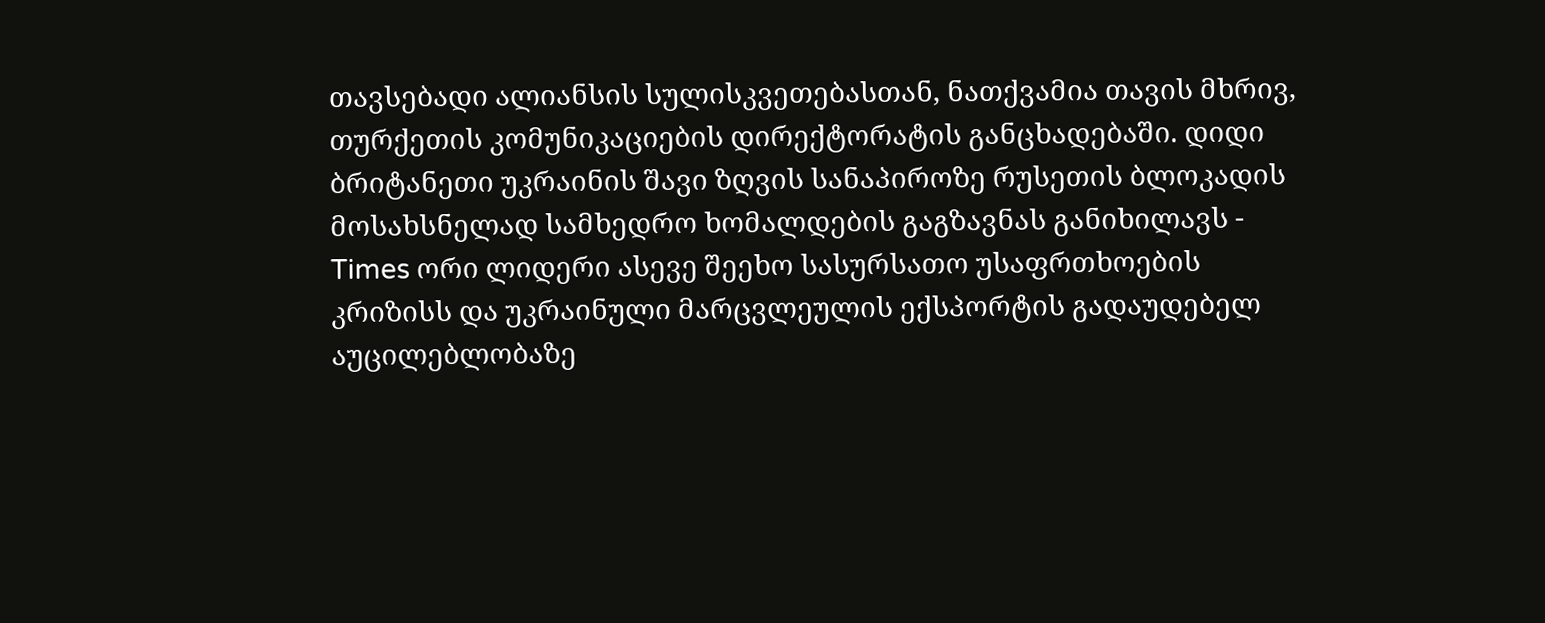თავსებადი ალიანსის სულისკვეთებასთან, ნათქვამია თავის მხრივ, თურქეთის კომუნიკაციების დირექტორატის განცხადებაში. დიდი ბრიტანეთი უკრაინის შავი ზღვის სანაპიროზე რუსეთის ბლოკადის მოსახსნელად სამხედრო ხომალდების გაგზავნას განიხილავს - Times ორი ლიდერი ასევე შეეხო სასურსათო უსაფრთხოების კრიზისს და უკრაინული მარცვლეულის ექსპორტის გადაუდებელ აუცილებლობაზე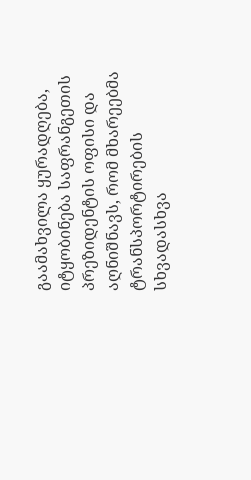გაამახვილა ყურადღება, იტყობინება საფრანგეთის პრეზიდენტის ოფისი და აღნიშნავს, რომ მხარეებმა ტრანსპორტირების სხვადასხვა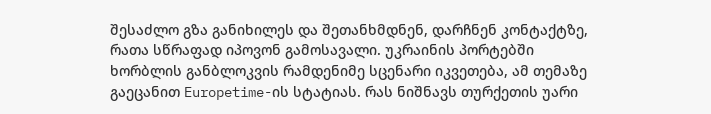შესაძლო გზა განიხილეს და შეთანხმდნენ, დარჩნენ კონტაქტზე, რათა სწრაფად იპოვონ გამოსავალი. უკრაინის პორტებში ხორბლის განბლოკვის რამდენიმე სცენარი იკვეთება, ამ თემაზე გაეცანით Europetime-ის სტატიას. რას ნიშნავს თურქეთის უარი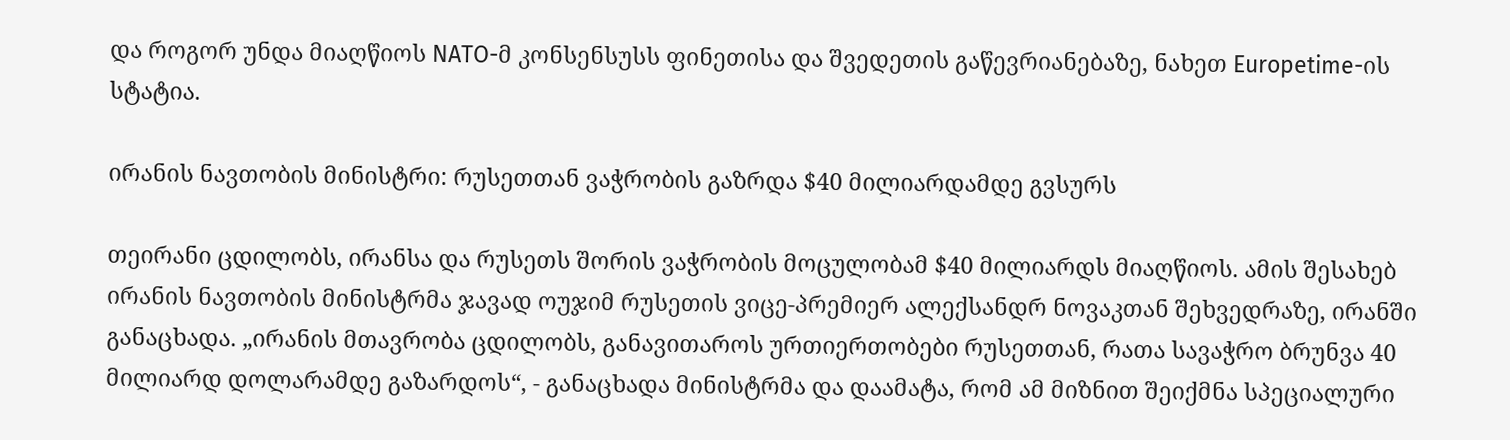და როგორ უნდა მიაღწიოს NATO-მ კონსენსუსს ფინეთისა და შვედეთის გაწევრიანებაზე, ნახეთ Europetime-ის სტატია.

ირანის ნავთობის მინისტრი: რუსეთთან ვაჭრობის გაზრდა $40 მილიარდამდე გვსურს

თეირანი ცდილობს, ირანსა და რუსეთს შორის ვაჭრობის მოცულობამ $40 მილიარდს მიაღწიოს. ამის შესახებ ირანის ნავთობის მინისტრმა ჯავად ოუჯიმ რუსეთის ვიცე-პრემიერ ალექსანდრ ნოვაკთან შეხვედრაზე, ირანში განაცხადა. „ირანის მთავრობა ცდილობს, განავითაროს ურთიერთობები რუსეთთან, რათა სავაჭრო ბრუნვა 40 მილიარდ დოლარამდე გაზარდოს“, - განაცხადა მინისტრმა და დაამატა, რომ ამ მიზნით შეიქმნა სპეციალური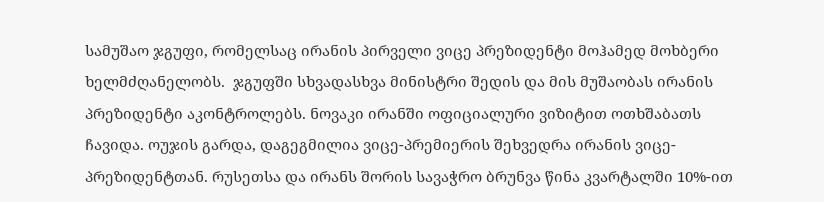სამუშაო ჯგუფი, რომელსაც ირანის პირველი ვიცე პრეზიდენტი მოჰამედ მოხბერი ხელმძღანელობს.  ჯგუფში სხვადასხვა მინისტრი შედის და მის მუშაობას ირანის პრეზიდენტი აკონტროლებს. ნოვაკი ირანში ოფიციალური ვიზიტით ოთხშაბათს ჩავიდა. ოუჯის გარდა, დაგეგმილია ვიცე-პრემიერის შეხვედრა ირანის ვიცე-პრეზიდენტთან. რუსეთსა და ირანს შორის სავაჭრო ბრუნვა წინა კვარტალში 10%-ით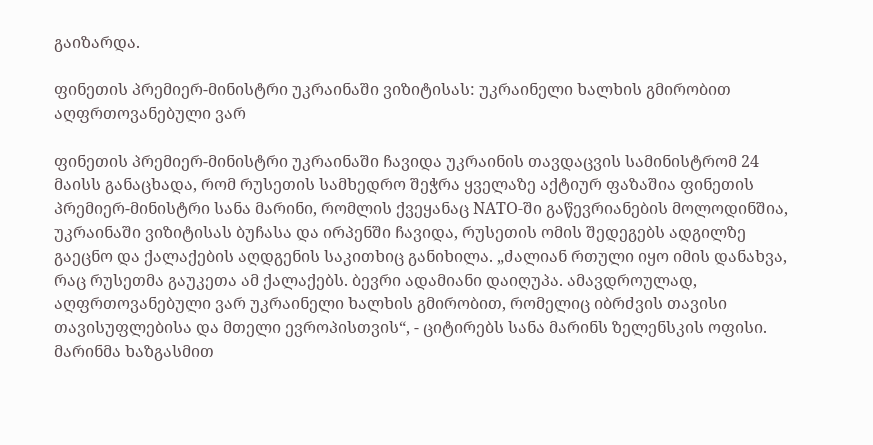გაიზარდა.

ფინეთის პრემიერ-მინისტრი უკრაინაში ვიზიტისას: უკრაინელი ხალხის გმირობით აღფრთოვანებული ვარ

ფინეთის პრემიერ-მინისტრი უკრაინაში ჩავიდა უკრაინის თავდაცვის სამინისტრომ 24 მაისს განაცხადა, რომ რუსეთის სამხედრო შეჭრა ყველაზე აქტიურ ფაზაშია ფინეთის პრემიერ-მინისტრი სანა მარინი, რომლის ქვეყანაც NATO-ში გაწევრიანების მოლოდინშია, უკრაინაში ვიზიტისას ბუჩასა და ირპენში ჩავიდა, რუსეთის ომის შედეგებს ადგილზე გაეცნო და ქალაქების აღდგენის საკითხიც განიხილა. „ძალიან რთული იყო იმის დანახვა, რაც რუსეთმა გაუკეთა ამ ქალაქებს. ბევრი ადამიანი დაიღუპა. ამავდროულად, აღფრთოვანებული ვარ უკრაინელი ხალხის გმირობით, რომელიც იბრძვის თავისი თავისუფლებისა და მთელი ევროპისთვის“, - ციტირებს სანა მარინს ზელენსკის ოფისი. მარინმა ხაზგასმით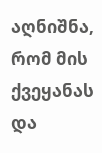აღნიშნა, რომ მის ქვეყანას და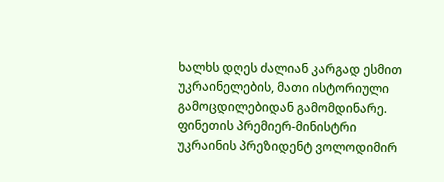ხალხს დღეს ძალიან კარგად ესმით უკრაინელების, მათი ისტორიული გამოცდილებიდან გამომდინარე. ფინეთის პრემიერ-მინისტრი უკრაინის პრეზიდენტ ვოლოდიმირ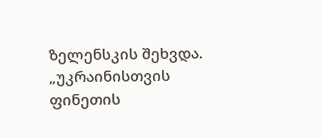ზელენსკის შეხვდა. „უკრაინისთვის ფინეთის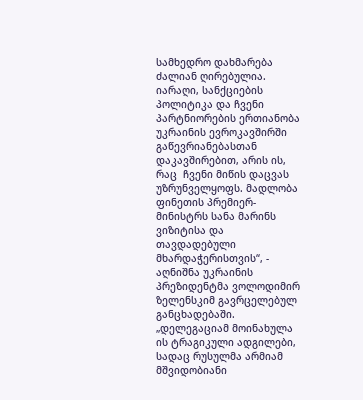სამხედრო დახმარება ძალიან ღირებულია. იარაღი, სანქციების პოლიტიკა და ჩვენი პარტნიორების ერთიანობა უკრაინის ევროკავშირში გაწევრიანებასთან დაკავშირებით, არის ის, რაც  ჩვენი მიწის დაცვას უზრუნველყოფს. მადლობა ფინეთის პრემიერ-მინისტრს სანა მარინს ვიზიტისა და თავდადებული მხარდაჭერისთვის“, - აღნიშნა უკრაინის პრეზიდენტმა ვოლოდიმირ ზელენსკიმ გავრცელებულ განცხადებაში. „დელეგაციამ მოინახულა ის ტრაგიკული ადგილები, სადაც რუსულმა არმიამ მშვიდობიანი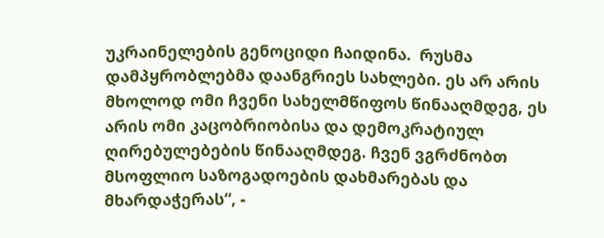უკრაინელების გენოციდი ჩაიდინა.  რუსმა დამპყრობლებმა დაანგრიეს სახლები. ეს არ არის მხოლოდ ომი ჩვენი სახელმწიფოს წინააღმდეგ, ეს არის ომი კაცობრიობისა და დემოკრატიულ ღირებულებების წინააღმდეგ. ჩვენ ვგრძნობთ მსოფლიო საზოგადოების დახმარებას და მხარდაჭერას“, -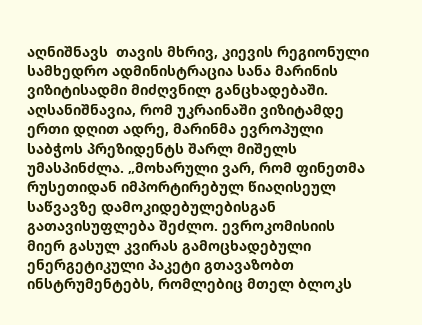აღნიშნავს  თავის მხრივ, კიევის რეგიონული სამხედრო ადმინისტრაცია სანა მარინის ვიზიტისადმი მიძღვნილ განცხადებაში. აღსანიშნავია, რომ უკრაინაში ვიზიტამდე ერთი დღით ადრე, მარინმა ევროპული საბჭოს პრეზიდენტს შარლ მიშელს უმასპინძლა. „მოხარული ვარ, რომ ფინეთმა რუსეთიდან იმპორტირებულ წიაღისეულ საწვავზე დამოკიდებულებისგან გათავისუფლება შეძლო. ევროკომისიის მიერ გასულ კვირას გამოცხადებული ენერგეტიკული პაკეტი გთავაზობთ ინსტრუმენტებს, რომლებიც მთელ ბლოკს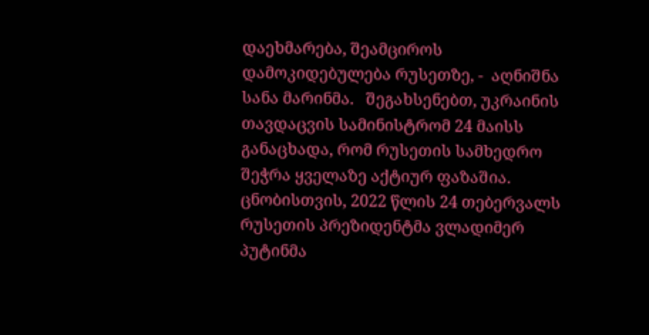დაეხმარება, შეამციროს დამოკიდებულება რუსეთზე, -  აღნიშნა სანა მარინმა.   შეგახსენებთ, უკრაინის თავდაცვის სამინისტრომ 24 მაისს განაცხადა, რომ რუსეთის სამხედრო შეჭრა ყველაზე აქტიურ ფაზაშია. ცნობისთვის, 2022 წლის 24 თებერვალს რუსეთის პრეზიდენტმა ვლადიმერ პუტინმა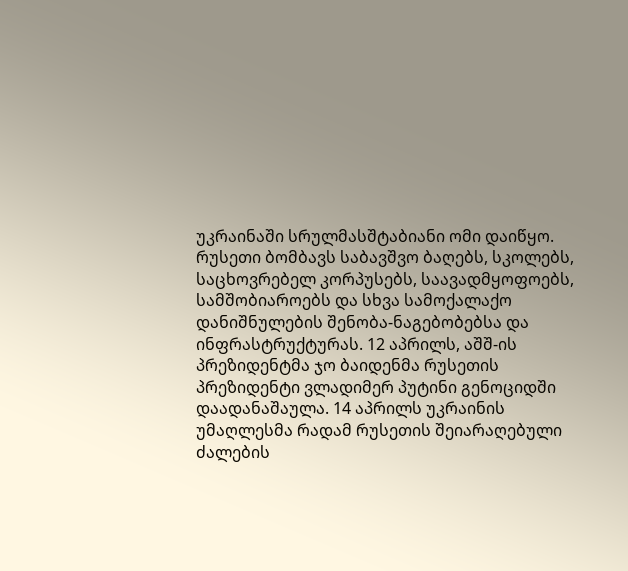უკრაინაში სრულმასშტაბიანი ომი დაიწყო. რუსეთი ბომბავს საბავშვო ბაღებს, სკოლებს, საცხოვრებელ კორპუსებს, საავადმყოფოებს, სამშობიაროებს და სხვა სამოქალაქო დანიშნულების შენობა-ნაგებობებსა და ინფრასტრუქტურას. 12 აპრილს, აშშ-ის პრეზიდენტმა ჯო ბაიდენმა რუსეთის პრეზიდენტი ვლადიმერ პუტინი გენოციდში დაადანაშაულა. 14 აპრილს უკრაინის უმაღლესმა რადამ რუსეთის შეიარაღებული ძალების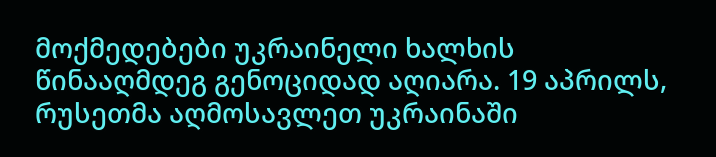მოქმედებები უკრაინელი ხალხის წინააღმდეგ გენოციდად აღიარა. 19 აპრილს, რუსეთმა აღმოსავლეთ უკრაინაში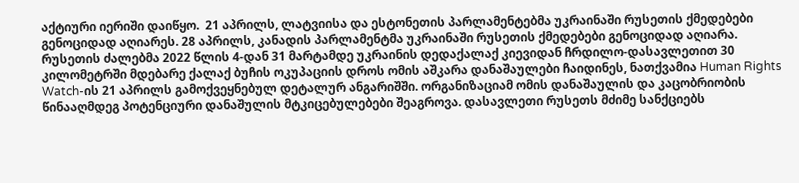აქტიური იერიში დაიწყო.  21 აპრილს, ლატვიისა და ესტონეთის პარლამენტებმა უკრაინაში რუსეთის ქმედებები გენოციდად აღიარეს. 28 აპრილს, კანადის პარლამენტმა უკრაინაში რუსეთის ქმედებები გენოციდად აღიარა. რუსეთის ძალებმა 2022 წლის 4-დან 31 მარტამდე უკრაინის დედაქალაქ კიევიდან ჩრდილო-დასავლეთით 30 კილომეტრში მდებარე ქალაქ ბუჩის ოკუპაციის დროს ომის აშკარა დანაშაულები ჩაიდინეს, ნათქვამია Human Rights Watch-ის 21 აპრილს გამოქვეყნებულ დეტალურ ანგარიშში. ორგანიზაციამ ომის დანაშაულის და კაცობრიობის წინააღმდეგ პოტენციური დანაშულის მტკიცებულებები შეაგროვა. დასავლეთი რუსეთს მძიმე სანქციებს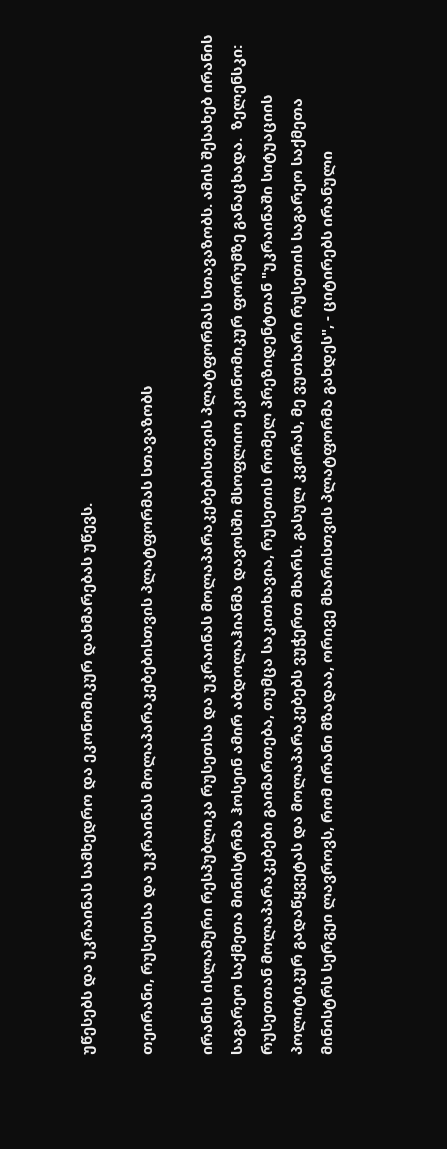უწესებს და უკრაინას სამხედრო და ეკონომიკურ დახმარებას უწევს.

თეირანი, რუსეთსა და უკრაინას მოლაპარაკებებისთვის პლატფორმას სთავაზობს

ირანის ისლამური რესპუბლიკა რუსეთსა და უკრაინას მოლაპარაკებებისთვის პლატფორმას სთავაზობს. ამის შესახებ ირანის საგარეო საქმეთა მინისტრმა ჰოსეინ ამირ აბდოლაჰიანმა დავოსში მსოფლიო ეკონომიკურ ფორუმზე განაცხადა.  ზელენსკი: რუსეთთან მოლაპარაკებები გაიმართება, თუმცა საკითხავია, რუსეთის რომელ პრეზიდენტთან "უკრაინაში სიტუაციის პოლიტიკურ გადაწყვეტას და მოლაპარაკებებს ვუჭერთ მხარს. გასულ კვირას, მე ვუთხარი რუსეთის საგარეო საქმეთა მინისტრს სერგეი ლავროვს, რომ ირანი მზადაა, ორივე მხარისთვის პლატფორმა გახდეს", - ციტირებს ირანული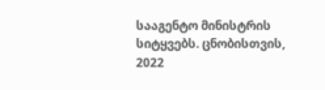სააგენტო მინისტრის სიტყვებს. ცნობისთვის, 2022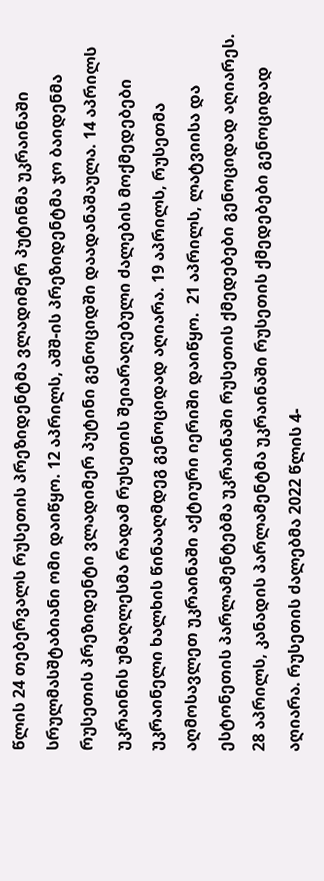წლის 24 თებერვალს რუსეთის პრეზიდენტმა ვლადიმერ პუტინმა უკრაინაში სრულმასშტაბიანი ომი დაიწყო. 12 აპრილს, აშშ-ის პრეზიდენტმა ჯო ბაიდენმა რუსეთის პრეზიდენტი ვლადიმერ პუტინი გენოციდში დაადანაშაულა. 14 აპრილს უკრაინის უმაღლესმა რადამ რუსეთის შეიარაღებული ძალების მოქმედებები უკრაინელი ხალხის წინააღმდეგ გენოციდად აღიარა. 19 აპრილს, რუსეთმა აღმოსავლეთ უკრაინაში აქტიური იერიში დაიწყო.  21 აპრილს, ლატვიისა და ესტონეთის პარლამენტებმა უკრაინაში რუსეთის ქმედებები გენოციდად აღიარეს. 28 აპრილს, კანადის პარლამენტმა უკრაინაში რუსეთის ქმედებები გენოციდად აღიარა. რუსეთის ძალებმა 2022 წლის 4-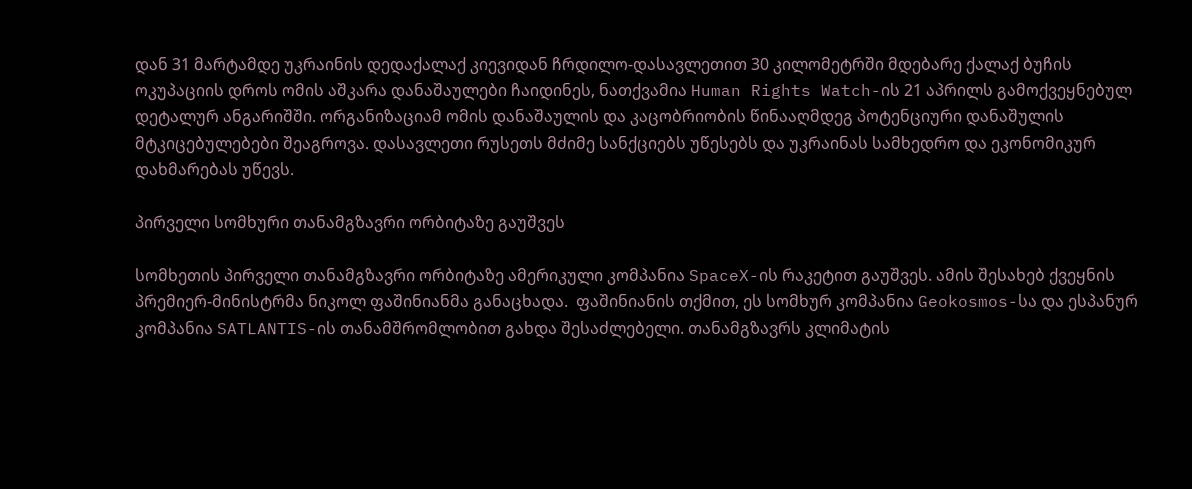დან 31 მარტამდე უკრაინის დედაქალაქ კიევიდან ჩრდილო-დასავლეთით 30 კილომეტრში მდებარე ქალაქ ბუჩის ოკუპაციის დროს ომის აშკარა დანაშაულები ჩაიდინეს, ნათქვამია Human Rights Watch-ის 21 აპრილს გამოქვეყნებულ დეტალურ ანგარიშში. ორგანიზაციამ ომის დანაშაულის და კაცობრიობის წინააღმდეგ პოტენციური დანაშულის მტკიცებულებები შეაგროვა. დასავლეთი რუსეთს მძიმე სანქციებს უწესებს და უკრაინას სამხედრო და ეკონომიკურ დახმარებას უწევს.

პირველი სომხური თანამგზავრი ორბიტაზე გაუშვეს

სომხეთის პირველი თანამგზავრი ორბიტაზე ამერიკული კომპანია SpaceX-ის რაკეტით გაუშვეს. ამის შესახებ ქვეყნის პრემიერ-მინისტრმა ნიკოლ ფაშინიანმა განაცხადა.  ფაშინიანის თქმით, ეს სომხურ კომპანია Geokosmos-სა და ესპანურ კომპანია SATLANTIS-ის თანამშრომლობით გახდა შესაძლებელი. თანამგზავრს კლიმატის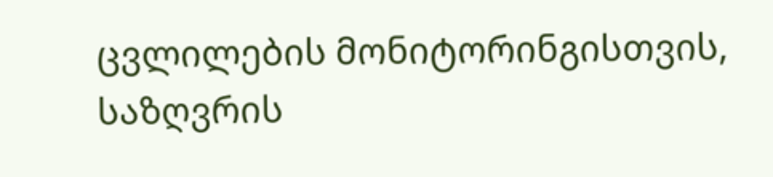ცვლილების მონიტორინგისთვის, საზღვრის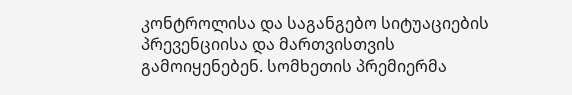კონტროლისა და საგანგებო სიტუაციების პრევენციისა და მართვისთვის გამოიყენებენ. სომხეთის პრემიერმა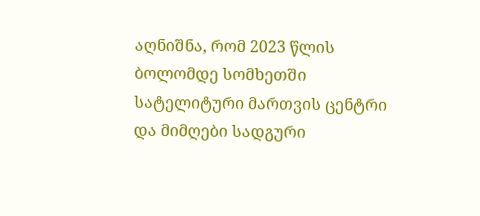აღნიშნა, რომ 2023 წლის ბოლომდე სომხეთში სატელიტური მართვის ცენტრი და მიმღები სადგური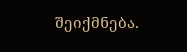შეიქმნება.